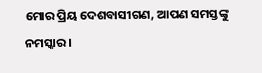ମୋର ପ୍ରିୟ ଦେଶବାସୀଗଣ, ଆପଣ ସମସ୍ତଙ୍କୁ ନମସ୍କାର ।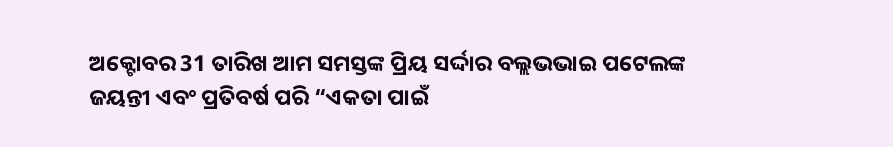ଅକ୍ଟୋବର 31 ତାରିଖ ଆମ ସମସ୍ତଙ୍କ ପ୍ରିୟ ସର୍ଦ୍ଦାର ବଲ୍ଲଭଭାଇ ପଟେଲଙ୍କ ଜୟନ୍ତୀ ଏବଂ ପ୍ରତିବର୍ଷ ପରି “ଏକତା ପାଇଁ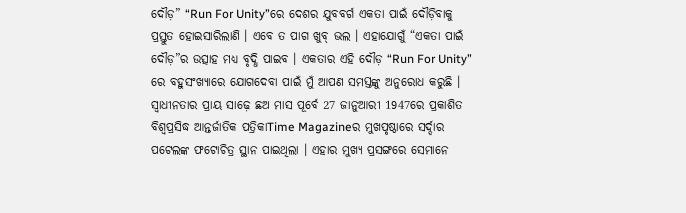ଦୌଡ଼” “Run For Unity”ରେ ଦେଶର ଯୁବବର୍ଗ ଏକତା ପାଇଁ ଦୌଡ଼ିବାକୁ ପ୍ରସ୍ତୁତ ହୋଇସାରିଲାଣି । ଏବେ ତ ପାଗ ଖୁବ୍ ଭଲ । ଏହାଯୋଗୁଁ “ଏକତା ପାଇଁ ଦୌଡ଼”ର ଉତ୍ସାହ ମଧ୍ୟ ବୃଦ୍ଧି ପାଇବ । ଏକତାର ଏହି ଦୌଡ଼ “Run For Unity” ରେ ବହୁସଂଖ୍ୟାରେ ଯୋଗଦେବା ପାଇଁ ମୁଁ ଆପଣ ସମସ୍ତଙ୍କୁ ଅନୁରୋଧ କରୁଛି । ସ୍ୱାଧୀନତାର ପ୍ରାୟ ସାଢ଼େ ଛଅ ମାସ ପୂର୍ବେ 27 ଜାନୁଆରୀ 1947ରେ ପ୍ରକାଶିତ ବିଶ୍ୱପ୍ରସିଦ୍ଧ ଆନ୍ତର୍ଜାତିକ ପତ୍ରିକାTime Magazineର ମୁଖପୃଷ୍ଠାରେ ସର୍ଦ୍ଦାର ପଟେଲଙ୍କ ଫଟୋଚିତ୍ର ସ୍ଥାନ ପାଇଥିଲା । ଏହାର ମୁଖ୍ୟ ପ୍ରସଙ୍ଗରେ ସେମାନେ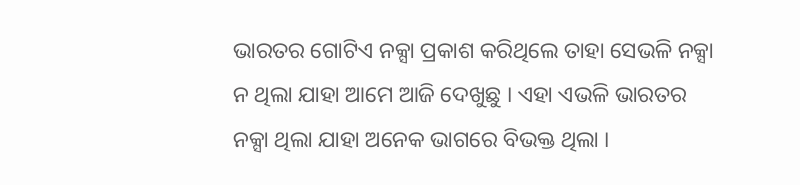ଭାରତର ଗୋଟିଏ ନକ୍ସା ପ୍ରକାଶ କରିଥିଲେ ତାହା ସେଭଳି ନକ୍ସା ନ ଥିଲା ଯାହା ଆମେ ଆଜି ଦେଖୁଛୁ । ଏହା ଏଭଳି ଭାରତର ନକ୍ସା ଥିଲା ଯାହା ଅନେକ ଭାଗରେ ବିଭକ୍ତ ଥିଲା ।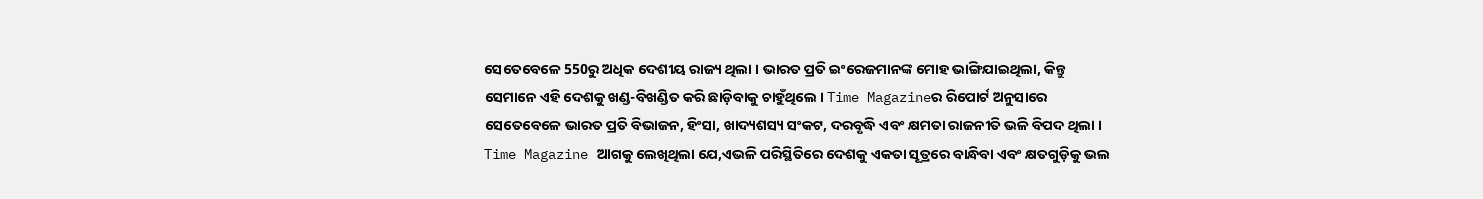ସେତେବେଳେ 550ରୁ ଅଧିକ ଦେଶୀୟ ରାଜ୍ୟ ଥିଲା । ଭାରତ ପ୍ରତି ଇଂରେଜମାନଙ୍କ ମୋହ ଭାଙ୍ଗିଯାଇଥିଲା, କିନ୍ତୁ ସେମାନେ ଏହି ଦେଶକୁ ଖଣ୍ଡ-ବିଖଣ୍ଡିତ କରି ଛାଡ଼ିବାକୁ ଚାହୁଁଥିଲେ । Time Magazineର ରିପୋର୍ଟ ଅନୁସାରେ ସେତେବେଳେ ଭାରତ ପ୍ରତି ବିଭାଜନ, ହିଂସା, ଖାଦ୍ୟଶସ୍ୟ ସଂକଟ, ଦରବୃଦ୍ଧି ଏବଂ କ୍ଷମତା ରାଜନୀତି ଭଳି ବିପଦ ଥିଲା । Time Magazine ଆଗକୁ ଲେଖିଥିଲା ଯେ,ଏଭଳି ପରିସ୍ଥିତିରେ ଦେଶକୁ ଏକତା ସୂତ୍ରରେ ବାନ୍ଧିବା ଏବଂ କ୍ଷତଗୁଡ଼ିକୁ ଭଲ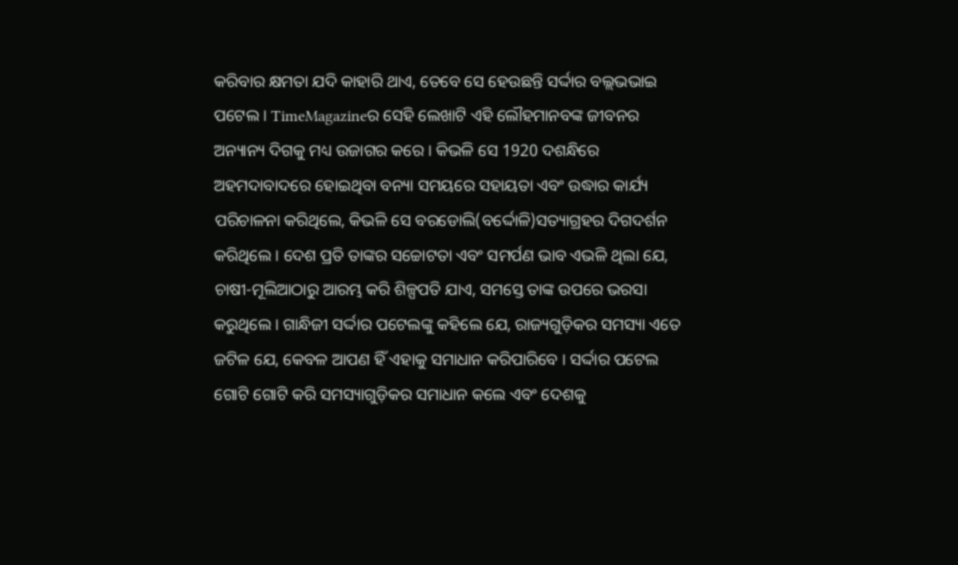କରିବାର କ୍ଷମତା ଯଦି କାହାରି ଥାଏ, ତେବେ ସେ ହେଉଛନ୍ତି ସର୍ଦ୍ଦାର ବଲ୍ଲଭଭାଇ ପଟେଲ । TimeMagazineର ସେହି ଲେଖାଟି ଏହି ଲୌହମାନବଙ୍କ ଜୀବନର ଅନ୍ୟାନ୍ୟ ଦିଗକୁ ମଧ୍ୟ ଉଜାଗର କରେ । କିଭଳି ସେ 1920 ଦଶନ୍ଧିରେ ଅହମଦାବାଦରେ ହୋଇଥିବା ବନ୍ୟା ସମୟରେ ସହାୟତା ଏବଂ ଉଦ୍ଧାର କାର୍ଯ୍ୟ ପରିଚାଳନା କରିଥିଲେ, କିଭଳି ସେ ବରଡୋଲି(ବର୍ଦ୍ଦୋଳି)ସତ୍ୟାଗ୍ରହର ଦିଗଦର୍ଶନ କରିଥିଲେ । ଦେଶ ପ୍ରତି ତାଙ୍କର ସଚ୍ଚୋଟତା ଏବଂ ସମର୍ପଣ ଭାବ ଏଭଳି ଥିଲା ଯେ, ଚାଷୀ-ମୂଲିଆଠାରୁ ଆରମ୍ଭ କରି ଶିଳ୍ପପତି ଯାଏ, ସମସ୍ତେ ତାଙ୍କ ଉପରେ ଭରସା କରୁଥିଲେ । ଗାନ୍ଧିଜୀ ସର୍ଦ୍ଦାର ପଟେଲଙ୍କୁ କହିଲେ ଯେ, ରାଜ୍ୟଗୁଡ଼ିକର ସମସ୍ୟା ଏତେ ଜଟିଳ ଯେ, କେବଳ ଆପଣ ହିଁ ଏହାକୁ ସମାଧାନ କରିପାରିବେ । ସର୍ଦ୍ଦାର ପଟେଲ ଗୋଟି ଗୋଟି କରି ସମସ୍ୟାଗୁଡ଼ିକର ସମାଧାନ କଲେ ଏବଂ ଦେଶକୁ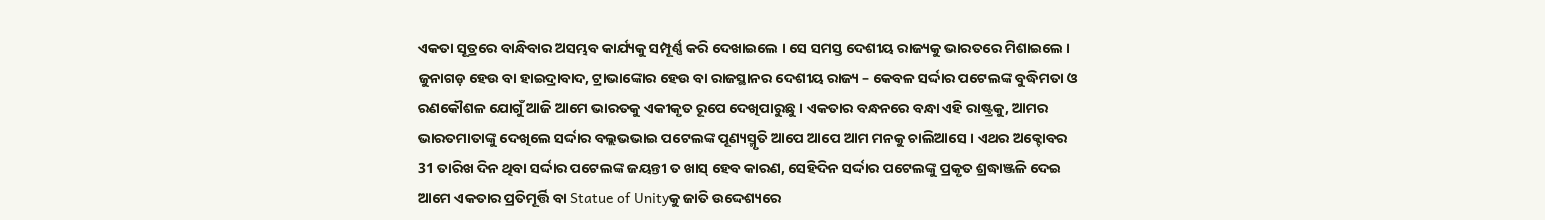ଏକତା ସୂତ୍ରରେ ବାନ୍ଧିବାର ଅସମ୍ଭବ କାର୍ଯ୍ୟକୁ ସମ୍ପୂର୍ଣ୍ଣ କରି ଦେଖାଇଲେ । ସେ ସମସ୍ତ ଦେଶୀୟ ରାଜ୍ୟକୁ ଭାରତରେ ମିଶାଇଲେ । ଜୁନାଗଡ଼ ହେଉ ବା ହାଇଦ୍ରାବାଦ, ଟ୍ରାଭାଙ୍କୋର ହେଉ ବା ରାଜସ୍ଥାନର ଦେଶୀୟ ରାଜ୍ୟ – କେବଳ ସର୍ଦ୍ଦାର ପଟେଲଙ୍କ ବୁଦ୍ଧିମତା ଓ ରଣକୌଶଳ ଯୋଗୁଁ ଆଜି ଆମେ ଭାରତକୁ ଏକୀକୃତ ରୂପେ ଦେଖିପାରୁଛୁ । ଏକତାର ବନ୍ଧନରେ ବନ୍ଧା ଏହି ରାଷ୍ଟ୍ରକୁ, ଆମର ଭାରତମାତାଙ୍କୁ ଦେଖିଲେ ସର୍ଦ୍ଦାର ବଲ୍ଲଭଭାଇ ପଟେଲଙ୍କ ପୂଣ୍ୟସ୍ମୃତି ଆପେ ଆପେ ଆମ ମନକୁ ଚାଲିଆସେ । ଏଥର ଅକ୍ଟୋବର 31 ତାରିଖ ଦିନ ଥିବା ସର୍ଦ୍ଦାର ପଟେଲଙ୍କ ଜୟନ୍ତୀ ତ ଖାସ୍ ହେବ କାରଣ, ସେହିଦିନ ସର୍ଦ୍ଦାର ପଟେଲଙ୍କୁ ପ୍ରକୃତ ଶ୍ରଦ୍ଧାଞ୍ଜଳି ଦେଇ ଆମେ ଏକତାର ପ୍ରତିମୂର୍ତ୍ତି ବା Statue of Unityକୁ ଜାତି ଉଦ୍ଦେଶ୍ୟରେ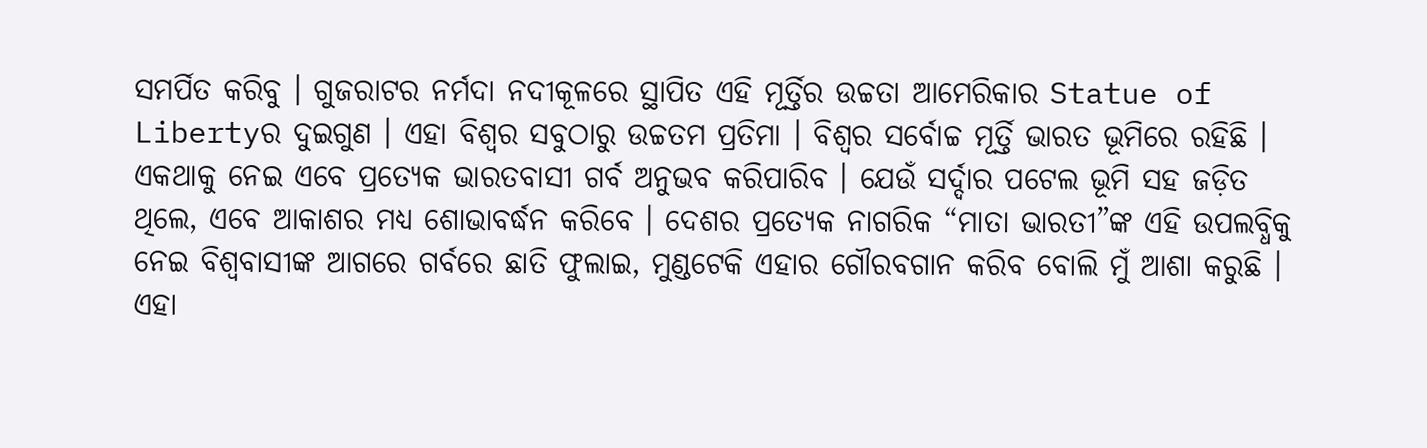ସମର୍ପିତ କରିବୁ । ଗୁଜରାଟର ନର୍ମଦା ନଦୀକୂଳରେ ସ୍ଥାପିତ ଏହି ମୂର୍ତ୍ତିର ଉଚ୍ଚତା ଆମେରିକାର Statue of Libertyର ଦୁଇଗୁଣ । ଏହା ବିଶ୍ୱର ସବୁଠାରୁ ଉଚ୍ଚତମ ପ୍ରତିମା । ବିଶ୍ୱର ସର୍ବୋଚ୍ଚ ମୂର୍ତ୍ତି ଭାରତ ଭୂମିରେ ରହିଛି । ଏକଥାକୁ ନେଇ ଏବେ ପ୍ରତ୍ୟେକ ଭାରତବାସୀ ଗର୍ବ ଅନୁଭବ କରିପାରିବ । ଯେଉଁ ସର୍ଦ୍ଦାର ପଟେଲ ଭୂମି ସହ ଜଡ଼ିତ ଥିଲେ, ଏବେ ଆକାଶର ମଧ୍ୟ ଶୋଭାବର୍ଦ୍ଧନ କରିବେ । ଦେଶର ପ୍ରତ୍ୟେକ ନାଗରିକ “ମାତା ଭାରତୀ”ଙ୍କ ଏହି ଉପଲବ୍ଧିକୁ ନେଇ ବିଶ୍ୱବାସୀଙ୍କ ଆଗରେ ଗର୍ବରେ ଛାତି ଫୁଲାଇ, ମୁଣ୍ଡଟେକି ଏହାର ଗୌରବଗାନ କରିବ ବୋଲି ମୁଁ ଆଶା କରୁଛି ।
ଏହା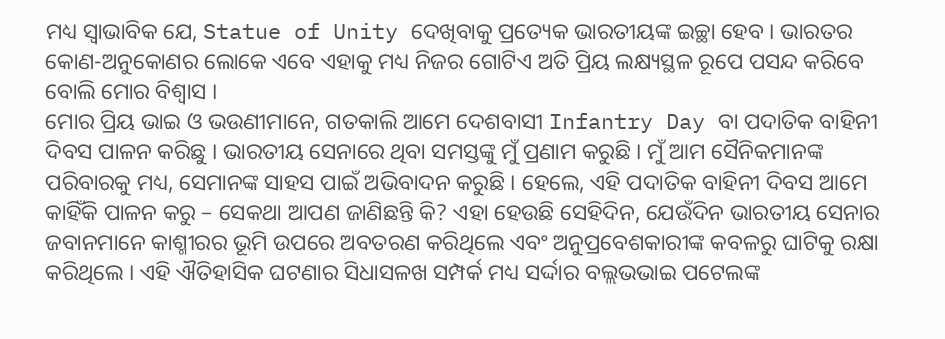ମଧ୍ୟ ସ୍ୱାଭାବିକ ଯେ, Statue of Unity ଦେଖିବାକୁ ପ୍ରତ୍ୟେକ ଭାରତୀୟଙ୍କ ଇଚ୍ଛା ହେବ । ଭାରତର କୋଣ-ଅନୁକୋଣର ଲୋକେ ଏବେ ଏହାକୁ ମଧ୍ୟ ନିଜର ଗୋଟିଏ ଅତି ପ୍ରିୟ ଲକ୍ଷ୍ୟସ୍ଥଳ ରୂପେ ପସନ୍ଦ କରିବେ ବୋଲି ମୋର ବିଶ୍ୱାସ ।
ମୋର ପ୍ରିୟ ଭାଇ ଓ ଭଉଣୀମାନେ, ଗତକାଲି ଆମେ ଦେଶବାସୀ Infantry Day ବା ପଦାତିକ ବାହିନୀ ଦିବସ ପାଳନ କରିଛୁ । ଭାରତୀୟ ସେନାରେ ଥିବା ସମସ୍ତଙ୍କୁ ମୁଁ ପ୍ରଣାମ କରୁଛି । ମୁଁ ଆମ ସୈନିକମାନଙ୍କ ପରିବାରକୁ ମଧ୍ୟ, ସେମାନଙ୍କ ସାହସ ପାଇଁ ଅଭିବାଦନ କରୁଛି । ହେଲେ, ଏହି ପଦାତିକ ବାହିନୀ ଦିବସ ଆମେ କାହିଁକି ପାଳନ କରୁ – ସେକଥା ଆପଣ ଜାଣିଛନ୍ତି କି? ଏହା ହେଉଛି ସେହିଦିନ, ଯେଉଁଦିନ ଭାରତୀୟ ସେନାର ଜବାନମାନେ କାଶ୍ମୀରର ଭୂମି ଉପରେ ଅବତରଣ କରିଥିଲେ ଏବଂ ଅନୁପ୍ରବେଶକାରୀଙ୍କ କବଳରୁ ଘାଟିକୁ ରକ୍ଷା କରିଥିଲେ । ଏହି ଐତିହାସିକ ଘଟଣାର ସିଧାସଳଖ ସମ୍ପର୍କ ମଧ୍ୟ ସର୍ଦ୍ଦାର ବଲ୍ଲଭଭାଇ ପଟେଲଙ୍କ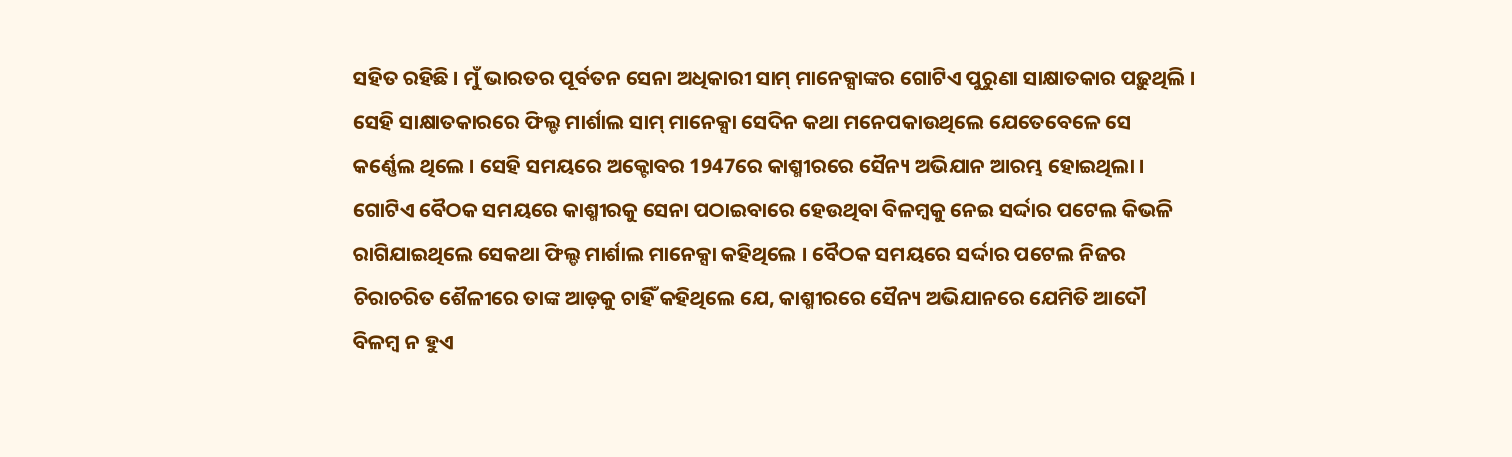ସହିତ ରହିଛି । ମୁଁ ଭାରତର ପୂର୍ବତନ ସେନା ଅଧିକାରୀ ସାମ୍ ମାନେକ୍ସାଙ୍କର ଗୋଟିଏ ପୁରୁଣା ସାକ୍ଷାତକାର ପଢ଼ୁଥିଲି । ସେହି ସାକ୍ଷାତକାରରେ ଫିଲ୍ଡ ମାର୍ଶାଲ ସାମ୍ ମାନେକ୍ସା ସେଦିନ କଥା ମନେପକାଉଥିଲେ ଯେତେବେଳେ ସେ କର୍ଣ୍ଣେଲ ଥିଲେ । ସେହି ସମୟରେ ଅକ୍ଟୋବର 1947ରେ କାଶ୍ମୀରରେ ସୈନ୍ୟ ଅଭିଯାନ ଆରମ୍ଭ ହୋଇଥିଲା । ଗୋଟିଏ ବୈଠକ ସମୟରେ କାଶ୍ମୀରକୁ ସେନା ପଠାଇବାରେ ହେଉଥିବା ବିଳମ୍ବକୁ ନେଇ ସର୍ଦ୍ଦାର ପଟେଲ କିଭଳି ରାଗିଯାଇଥିଲେ ସେକଥା ଫିଲ୍ଡ ମାର୍ଶାଲ ମାନେକ୍ସା କହିଥିଲେ । ବୈଠକ ସମୟରେ ସର୍ଦ୍ଦାର ପଟେଲ ନିଜର ଚିରାଚରିତ ଶୈଳୀରେ ତାଙ୍କ ଆଡ଼କୁ ଚାହିଁ କହିଥିଲେ ଯେ, କାଶ୍ମୀରରେ ସୈନ୍ୟ ଅଭିଯାନରେ ଯେମିତି ଆଦୌ ବିଳମ୍ବ ନ ହୁଏ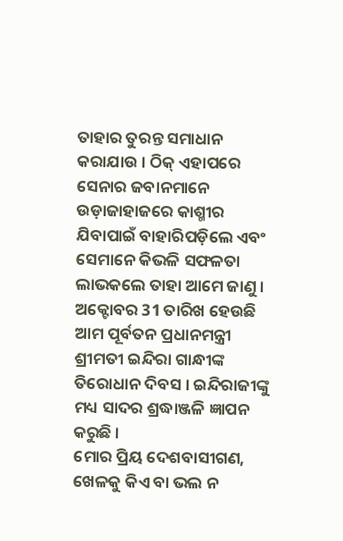ତାହାର ତୁରନ୍ତ ସମାଧାନ କରାଯାଉ । ଠିକ୍ ଏହାପରେ ସେନାର ଜବାନମାନେ ଉଡ଼ାଜାହାଜରେ କାଶ୍ମୀର ଯିବାପାଇଁ ବାହାରିପଡ଼ିଲେ ଏବଂ ସେମାନେ କିଭଳି ସଫଳତା ଲାଭକଲେ ତାହା ଆମେ ଜାଣୁ । ଅକ୍ଟୋବର 31 ତାରିଖ ହେଉଛି ଆମ ପୂର୍ବତନ ପ୍ରଧାନମନ୍ତ୍ରୀ ଶ୍ରୀମତୀ ଇନ୍ଦିରା ଗାନ୍ଧୀଙ୍କ ତିରୋଧାନ ଦିବସ । ଇନ୍ଦିରାଜୀଙ୍କୁ ମଧ୍ୟ ସାଦର ଶ୍ରଦ୍ଧାଞ୍ଜଳି ଜ୍ଞାପନ କରୁଛି ।
ମୋର ପ୍ରିୟ ଦେଶବାସୀଗଣ, ଖେଳକୁ କିଏ ବା ଭଲ ନ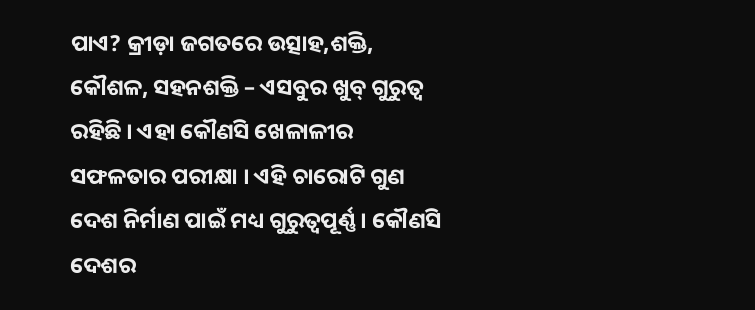ପାଏ? କ୍ରୀଡ଼ା ଜଗତରେ ଉତ୍ସାହ,ଶକ୍ତି, କୌଶଳ, ସହନଶକ୍ତି – ଏସବୁର ଖୁବ୍ ଗୁରୁତ୍ୱ ରହିଛି । ଏହା କୌଣସି ଖେଳାଳୀର ସଫଳତାର ପରୀକ୍ଷା । ଏହି ଚାରୋଟି ଗୁଣ ଦେଶ ନିର୍ମାଣ ପାଇଁ ମଧ୍ୟ ଗୁରୁତ୍ୱପୂର୍ଣ୍ଣ । କୌଣସି ଦେଶର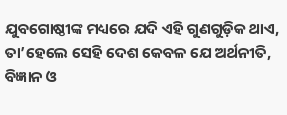ଯୁବଗୋଷ୍ଠୀଙ୍କ ମଧ୍ୟରେ ଯଦି ଏହି ଗୁଣଗୁଡ଼ିକ ଥାଏ, ତା’ହେଲେ ସେହି ଦେଶ କେବଳ ଯେ ଅର୍ଥନୀତି, ବିଜ୍ଞାନ ଓ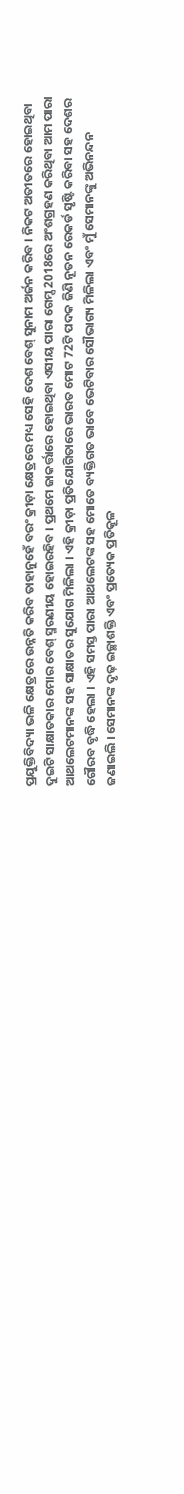ପ୍ରଯୁକ୍ତିବିଦ୍ୟା ଭଳି କ୍ଷେତ୍ରରେ ଉନ୍ନତି କରିବ ତାହାନୁହେଁ ବରଂ କ୍ରୀଡ଼ା କ୍ଷେତ୍ରରେ ମଧ୍ୟ ସେହି ଦେଶ ବେଶ୍ ସୁନାମ ଅର୍ଜନ କରିବ । ନିକଟ ଅତୀତରେ ହୋଇଥିବା ଦୁଇଟି ସାକ୍ଷାତକାର ମୋର ବେଶ୍ ସ୍ମରଣୀୟ ହୋଇରହିବ । ପ୍ରଥମେ ଜାକର୍ତ୍ତାରେ ହୋଇଥିବା ଏସୀୟ ପାରା ଗେମ୍ସ 2018ରେ ଅଂଶଗ୍ରହଣ କରିଥିବା ଆମ ପାରା ଆଥଲେଟମାନଙ୍କ ସହ ସାକ୍ଷାତର ସୁଯୋଗ ମିଳିଲା । ଏହି କ୍ରୀଡ଼ା ପ୍ରତିଯୋଗିତାରେ ଭାରତ ମୋଟ 72ଟି ପଦକ ଜିଣି ନୂତନ ରେକର୍ଡ ସୃଷ୍ଟି କରିବା ସହ ଦେଶର ଗୌରବ ବୃଦ୍ଧି ହେଲା । ଏହି ସମସ୍ତ ପାରା ଆଥଲେଟଙ୍କ ସହ ମୋତେ ବ୍ୟକ୍ତିଗତ ଭାବେ ଭେଟିବାର ସୌଭାଗ୍ୟ ମିଳିଲା ଏବଂ ମୁଁ ସେମାନଙ୍କୁ ଅଭିନନ୍ଦନ ଜଣାଇଲି । ସେମାନଙ୍କ ଦୃଢ଼ ଇଚ୍ଛାଶକ୍ତି ଏବଂ ପ୍ରତ୍ୟେକ ପ୍ରତିକୂଳ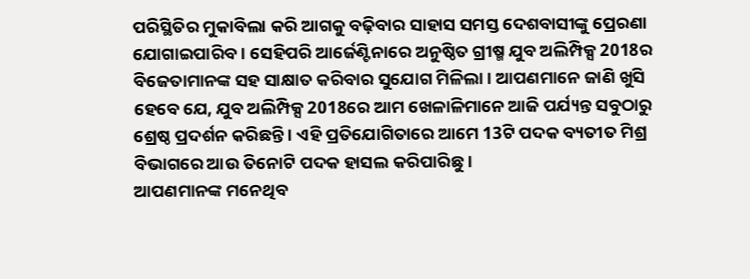ପରିସ୍ଥିତିର ମୁକାବିଲା କରି ଆଗକୁ ବଢ଼ିବାର ସାହାସ ସମସ୍ତ ଦେଶବାସୀଙ୍କୁ ପ୍ରେରଣା ଯୋଗାଇପାରିବ । ସେହିପରି ଆର୍ଜେଣ୍ଟିନାରେ ଅନୁଷ୍ଠିତ ଗ୍ରୀଷ୍ମ ଯୁବ ଅଲିମ୍ପିକ୍ସ 2018ର ବିଜେତାମାନଙ୍କ ସହ ସାକ୍ଷାତ କରିବାର ସୁଯୋଗ ମିଳିଲା । ଆପଣମାନେ ଜାଣି ଖୁସି ହେବେ ଯେ, ଯୁବ ଅଲିମ୍ପିକ୍ସ 2018ରେ ଆମ ଖେଳାଳିମାନେ ଆଜି ପର୍ଯ୍ୟନ୍ତ ସବୁଠାରୁ ଶ୍ରେଷ୍ଠ ପ୍ରଦର୍ଶନ କରିଛନ୍ତି । ଏହି ପ୍ରତିଯୋଗିତାରେ ଆମେ 13ଟି ପଦକ ବ୍ୟତୀତ ମିଶ୍ର ବିଭାଗରେ ଆଉ ତିନୋଟି ପଦକ ହାସଲ କରିପାରିଛୁ ।
ଆପଣମାନଙ୍କ ମନେଥିବ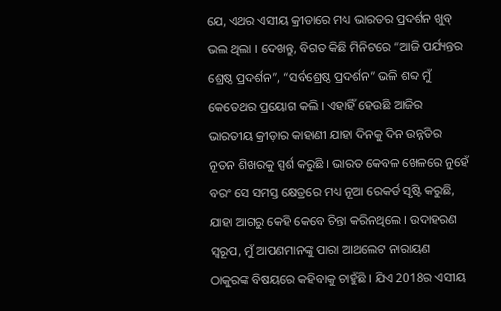ଯେ, ଏଥର ଏସୀୟ କ୍ରୀଡାରେ ମଧ୍ୟ ଭାରତର ପ୍ରଦର୍ଶନ ଖୁବ୍ ଭଲ ଥିଲା । ଦେଖନ୍ତୁ, ବିଗତ କିଛି ମିନିଟରେ “ଆଜି ପର୍ଯ୍ୟନ୍ତର ଶ୍ରେଷ୍ଠ ପ୍ରଦର୍ଶନ”, “ସର୍ବଶ୍ରେଷ୍ଠ ପ୍ରଦର୍ଶନ” ଭଳି ଶବ୍ଦ ମୁଁ କେତେଥର ପ୍ରୟୋଗ କଲି । ଏହାହିଁ ହେଉଛି ଆଜିର ଭାରତୀୟ କ୍ରୀଡ଼ାର କାହାଣୀ ଯାହା ଦିନକୁ ଦିନ ଉନ୍ନତିର ନୂତନ ଶିଖରକୁ ସ୍ପର୍ଶ କରୁଛି । ଭାରତ କେବଳ ଖେଳରେ ନୁହେଁ ବରଂ ସେ ସମସ୍ତ କ୍ଷେତ୍ରରେ ମଧ୍ୟ ନୂଆ ରେକର୍ଡ ସୃଷ୍ଟି କରୁଛି, ଯାହା ଆଗରୁ କେହି କେବେ ଚିନ୍ତା କରିନଥିଲେ । ଉଦାହରଣ ସ୍ୱରୂପ, ମୁଁ ଆପଣମାନଙ୍କୁ ପାରା ଆଥଲେଟ ନାରାୟଣ ଠାକୁରଙ୍କ ବିଷୟରେ କହିବାକୁ ଚାହୁଁଛି । ଯିଏ 2018ର ଏସୀୟ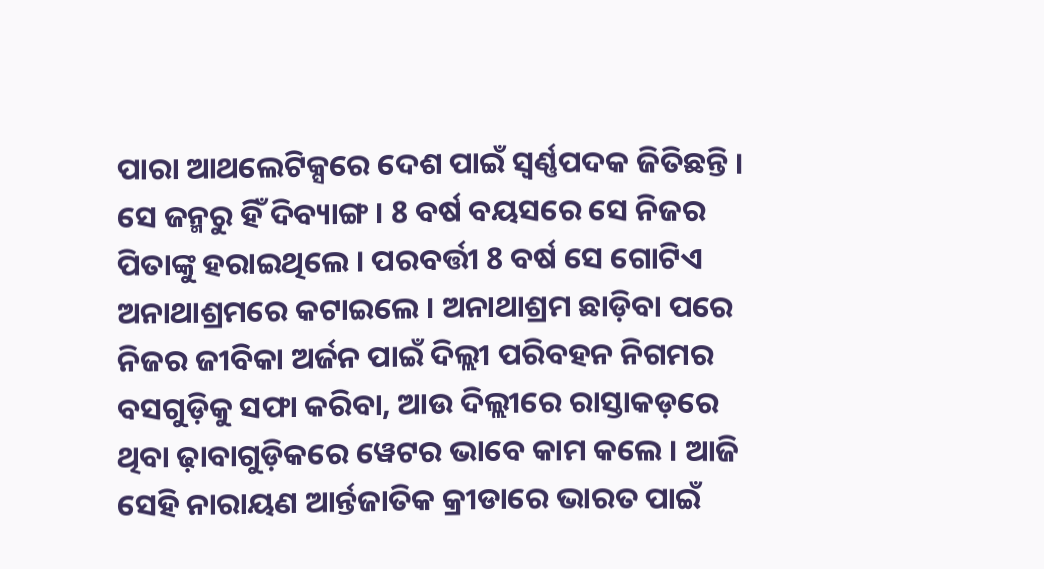ପାରା ଆଥଲେଟିକ୍ସରେ ଦେଶ ପାଇଁ ସ୍ୱର୍ଣ୍ଣପଦକ ଜିତିଛନ୍ତି । ସେ ଜନ୍ମରୁ ହିଁ ଦିବ୍ୟାଙ୍ଗ । 8 ବର୍ଷ ବୟସରେ ସେ ନିଜର ପିତାଙ୍କୁ ହରାଇଥିଲେ । ପରବର୍ତ୍ତୀ 8 ବର୍ଷ ସେ ଗୋଟିଏ ଅନାଥାଶ୍ରମରେ କଟାଇଲେ । ଅନାଥାଶ୍ରମ ଛାଡ଼ିବା ପରେ ନିଜର ଜୀବିକା ଅର୍ଜନ ପାଇଁ ଦିଲ୍ଲୀ ପରିବହନ ନିଗମର ବସଗୁଡ଼ିକୁ ସଫା କରିବା, ଆଉ ଦିଲ୍ଲୀରେ ରାସ୍ତାକଡ଼ରେ ଥିବା ଢ଼ାବାଗୁଡ଼ିକରେ ୱେଟର ଭାବେ କାମ କଲେ । ଆଜି ସେହି ନାରାୟଣ ଆର୍ନ୍ତଜାତିକ କ୍ରୀଡାରେ ଭାରତ ପାଇଁ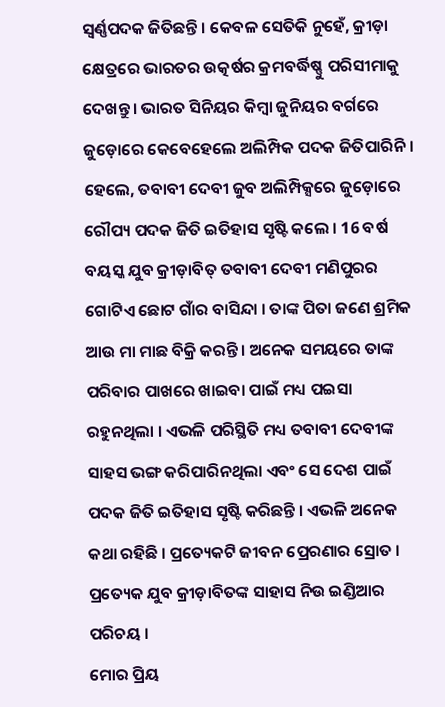ସ୍ୱର୍ଣ୍ଣପଦକ ଜିତିଛନ୍ତି । କେବଳ ସେତିକି ନୁହେଁ, କ୍ରୀଡ଼ା କ୍ଷେତ୍ରରେ ଭାରତର ଉତ୍କର୍ଷର କ୍ରମବର୍ଦ୍ଧିଷ୍ଣୁ ପରିସୀମାକୁ ଦେଖନ୍ତୁ । ଭାରତ ସିନିୟର କିମ୍ବା ଜୁନିୟର ବର୍ଗରେ ଜୁଡ଼ୋରେ କେବେହେଲେ ଅଲିମ୍ପିକ ପଦକ ଜିତିପାରିନି । ହେଲେ, ତବାବୀ ଦେବୀ ଜୁବ ଅଲିମ୍ପିକ୍ସରେ ଜୁଡ଼ୋରେ ରୌପ୍ୟ ପଦକ ଜିତି ଇତିହାସ ସୃଷ୍ଟି କଲେ । 16 ବର୍ଷ ବୟସ୍କ ଯୁବ କ୍ରୀଡ଼ାବିତ୍ ତବାବୀ ଦେବୀ ମଣିପୁରର ଗୋଟିଏ ଛୋଟ ଗାଁର ବାସିନ୍ଦା । ତାଙ୍କ ପିତା ଜଣେ ଶ୍ରମିକ ଆଉ ମା ମାଛ ବିକ୍ରି କରନ୍ତି । ଅନେକ ସମୟରେ ତାଙ୍କ ପରିବାର ପାଖରେ ଖାଇବା ପାଇଁ ମଧ୍ୟ ପଇସା ରହୁନଥିଲା । ଏଭଳି ପରିସ୍ଥିତି ମଧ୍ୟ ତବାବୀ ଦେବୀଙ୍କ ସାହସ ଭଙ୍ଗ କରିପାରିନଥିଲା ଏବଂ ସେ ଦେଶ ପାଇଁ ପଦକ ଜିତି ଇତିହାସ ସୃଷ୍ଟି କରିଛନ୍ତି । ଏଭଳି ଅନେକ କଥା ରହିଛି । ପ୍ରତ୍ୟେକଟି ଜୀବନ ପ୍ରେରଣାର ସ୍ରୋତ । ପ୍ରତ୍ୟେକ ଯୁବ କ୍ରୀଡ଼ାବିତଙ୍କ ସାହାସ ନିଉ ଇଣ୍ଡିଆର ପରିଚୟ ।
ମୋର ପ୍ରିୟ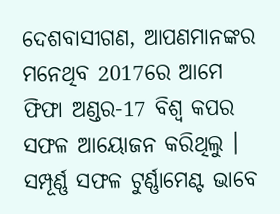ଦେଶବାସୀଗଣ, ଆପଣମାନଙ୍କର ମନେଥିବ 2017ରେ ଆମେ ଫିଫା ଅଣ୍ଡର-17 ବିଶ୍ୱ କପର ସଫଳ ଆୟୋଜନ କରିଥିଲୁ । ସମ୍ପୂର୍ଣ୍ଣ ସଫଳ ଟୁର୍ଣ୍ଣାମେଣ୍ଟ ଭାବେ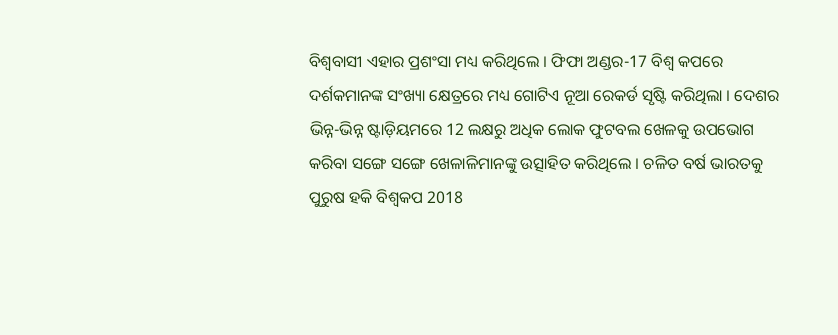ବିଶ୍ୱବାସୀ ଏହାର ପ୍ରଶଂସା ମଧ୍ୟ କରିଥିଲେ । ଫିଫା ଅଣ୍ଡର-17 ବିଶ୍ୱ କପରେ ଦର୍ଶକମାନଙ୍କ ସଂଖ୍ୟା କ୍ଷେତ୍ରରେ ମଧ୍ୟ ଗୋଟିଏ ନୂଆ ରେକର୍ଡ ସୃଷ୍ଟି କରିଥିଲା । ଦେଶର ଭିନ୍ନ-ଭିନ୍ନ ଷ୍ଟାଡ଼ିୟମରେ 12 ଲକ୍ଷରୁ ଅଧିକ ଲୋକ ଫୁଟବଲ ଖେଳକୁ ଉପଭୋଗ କରିବା ସଙ୍ଗେ ସଙ୍ଗେ ଖେଳାଳିମାନଙ୍କୁ ଉତ୍ସାହିତ କରିଥିଲେ । ଚଳିତ ବର୍ଷ ଭାରତକୁ ପୁରୁଷ ହକି ବିଶ୍ୱକପ 2018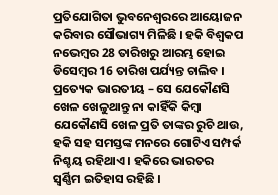ପ୍ରତିଯୋଗିତା ଭୁବନେଶ୍ୱରରେ ଆୟୋଜନ କରିବାର ସୌଭାଗ୍ୟ ମିଳିଛି । ହକି ବିଶ୍ୱକପ ନଭେମ୍ବର 28 ତାରିଖରୁ ଆରମ୍ଭ ହୋଇ ଡିସେମ୍ବର 16 ତାରିଖ ପର୍ଯ୍ୟନ୍ତ ଚାଲିବ । ପ୍ରତ୍ୟେକ ଭାରତୀୟ – ସେ ଯେକୌଣସି ଖେଳ ଖେଳୁଥାନ୍ତୁ ନା କାହିଁକି କିମ୍ବା ଯେକୌଣସି ଖେଳ ପ୍ରତି ତାଙ୍କର ରୁଚି ଥାଉ, ହକି ସହ ସମସ୍ତଙ୍କ ମନରେ ଗୋଟିଏ ସମ୍ପର୍କ ନିଶ୍ଚୟ ରହିଥାଏ । ହକିରେ ଭାରତର ସ୍ୱର୍ଣ୍ଣିମ ଇତିହାସ ରହିଛି ।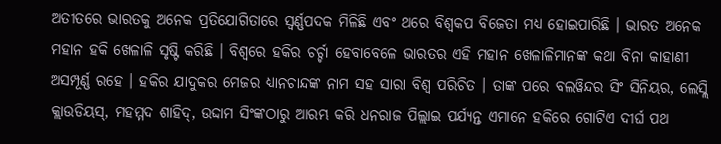ଅତୀତରେ ଭାରତକୁ ଅନେକ ପ୍ରତିଯୋଗିତାରେ ସ୍ୱର୍ଣ୍ଣପଦକ ମିଳିଛି ଏବଂ ଥରେ ବିଶ୍ୱକପ ବିଜେତା ମଧ୍ୟ ହୋଇପାରିଛି । ଭାରତ ଅନେକ ମହାନ ହକି ଖେଳାଳି ସୃଷ୍ଟି କରିଛି । ବିଶ୍ୱରେ ହକିର ଚର୍ଚ୍ଚା ହେବାବେଳେ ଭାରତର ଏହି ମହାନ ଖେଳାଳିମାନଙ୍କ କଥା ବିନା କାହାଣୀ ଅସମ୍ପୂର୍ଣ୍ଣ ରହେ । ହକିର ଯାଦୁକର ମେଜର ଧ୍ୟାନଚାନ୍ଦଙ୍କ ନାମ ସହ ସାରା ବିଶ୍ୱ ପରିଚିତ । ତାଙ୍କ ପରେ ବଲୱିନ୍ଦର ସିଂ ସିନିୟର, ଲେସ୍ଲି କ୍ଲାଉଡିୟସ୍, ମହମ୍ମଦ ଶାହିଦ୍, ଉଦ୍ଦାମ ସିଂଙ୍କଠାରୁ ଆରମ୍ଭ କରି ଧନରାଜ ପିଲ୍ଲାଇ ପର୍ଯ୍ୟନ୍ତ ଏମାନେ ହକିରେ ଗୋଟିଏ ଦୀର୍ଘ ପଥ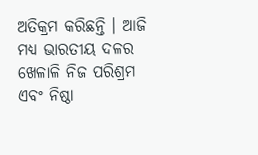ଅତିକ୍ରମ କରିଛନ୍ତି । ଆଜି ମଧ୍ୟ ଭାରତୀୟ ଦଳର ଖେଳାଳି ନିଜ ପରିଶ୍ରମ ଏବଂ ନିଷ୍ଠା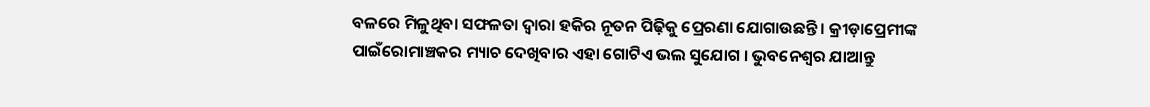ବଳରେ ମିଳୁଥିବା ସଫଳତା ଦ୍ୱାରା ହକିର ନୂତନ ପିଢ଼ିକୁ ପ୍ରେରଣା ଯୋଗାଉଛନ୍ତି । କ୍ରୀଡ଼ାପ୍ରେମୀଙ୍କ ପାଇଁରୋମାଞ୍ଚକର ମ୍ୟାଚ ଦେଖିବାର ଏହା ଗୋଟିଏ ଭଲ ସୁଯୋଗ । ଭୁବନେଶ୍ୱର ଯାଆନ୍ତୁ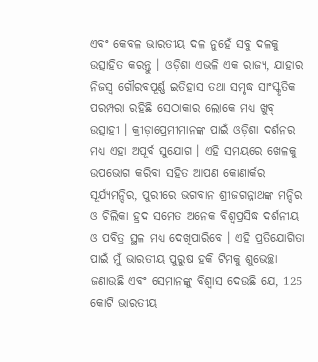ଏବଂ କେବଳ ଭାରତୀୟ ଦଳ ନୁହେଁ ସବୁ ଦଳକୁ ଉତ୍ସାହିତ କରନ୍ତୁ । ଓଡ଼ିଶା ଏଭଳି ଏକ ରାଜ୍ୟ, ଯାହାର ନିଜସ୍ୱ ଗୌରବପୂର୍ଣ୍ଣ ଇତିହାସ ତଥା ସମୃଦ୍ଧ ସାଂସ୍କୃତିକ ପରମ୍ପରା ରହିଛି ସେଠାକାର ଲୋକେ ମଧ୍ୟ ଖୁବ୍ ଉତ୍ସାହୀ । କ୍ରୀଡ଼ାପ୍ରେମୀମାନଙ୍କ ପାଇଁ ଓଡ଼ିଶା ଦର୍ଶନର ମଧ୍ୟ ଏହା ଅପୂର୍ବ ସୁଯୋଗ । ଏହି ସମୟରେ ଖେଳକୁ ଉପଭୋଗ କରିବା ସହିତ ଆପଣ କୋଣାର୍କର ସୂର୍ଯ୍ୟମନ୍ଦିର, ପୁରୀରେ ଭଗବାନ ଶ୍ରୀଜଗନ୍ନାଥଙ୍କ ମନ୍ଦିର ଓ ଚିଲିକା ହ୍ରଦ ସମେତ ଅନେକ ବିଶ୍ୱପ୍ରସିଦ୍ଧ ଦର୍ଶନୀୟ ଓ ପବିତ୍ର ସ୍ଥଳ ମଧ୍ୟ ଦେଖିପାରିବେ । ଏହି ପ୍ରତିଯୋଗିତା ପାଇଁ ମୁଁ ଭାରତୀୟ ପୁରୁଷ ହକି ଟିମକୁ ଶୁଭେଚ୍ଛା ଜଣାଉଛି ଏବଂ ସେମାନଙ୍କୁ ବିଶ୍ୱାସ ଦେଉଛି ଯେ, 125 କୋଟି ଭାରତୀୟ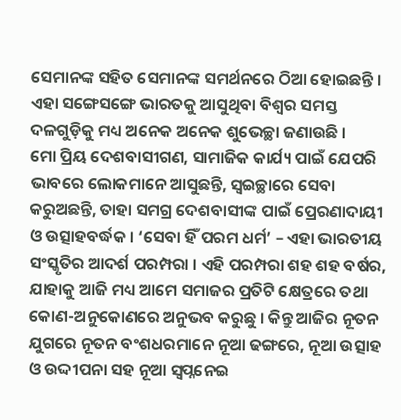ସେମାନଙ୍କ ସହିତ ସେମାନଙ୍କ ସମର୍ଥନରେ ଠିଆ ହୋଇଛନ୍ତି । ଏହା ସଙ୍ଗେସଙ୍ଗେ ଭାରତକୁ ଆସୁଥିବା ବିଶ୍ୱର ସମସ୍ତ ଦଳଗୁଡ଼ିକୁ ମଧ୍ୟ ଅନେକ ଅନେକ ଶୁଭେଚ୍ଛା ଜଣାଉଛି ।
ମୋ ପ୍ରିୟ ଦେଶବାସୀଗଣ, ସାମାଜିକ କାର୍ଯ୍ୟ ପାଇଁ ଯେପରି ଭାବରେ ଲୋକମାନେ ଆସୁଛନ୍ତି, ସ୍ୱଇଚ୍ଛାରେ ସେବା କରୁଅଛନ୍ତି, ତାହା ସମଗ୍ର ଦେଶବାସୀଙ୍କ ପାଇଁ ପ୍ରେରଣାଦାୟୀ ଓ ଉତ୍ସାହବର୍ଦ୍ଧକ । ‘ସେବା ହିଁ ପରମ ଧର୍ମ’ – ଏହା ଭାରତୀୟ ସଂସ୍କୃତିର ଆଦର୍ଶ ପରମ୍ପରା । ଏହି ପରମ୍ପରା ଶହ ଶହ ବର୍ଷର, ଯାହାକୁ ଆଜି ମଧ୍ୟ ଆମେ ସମାଜର ପ୍ରତିଟି କ୍ଷେତ୍ରରେ ତଥା କୋଣ-ଅନୁକୋଣରେ ଅନୁଭବ କରୁଛୁ । କିନ୍ତୁ ଆଜିର ନୂତନ ଯୁଗରେ ନୂତନ ବଂଶଧରମାନେ ନୂଆ ଢଙ୍ଗରେ, ନୂଆ ଉତ୍ସାହ ଓ ଉଦ୍ଦୀପନା ସହ ନୂଆ ସ୍ୱପ୍ନନେଇ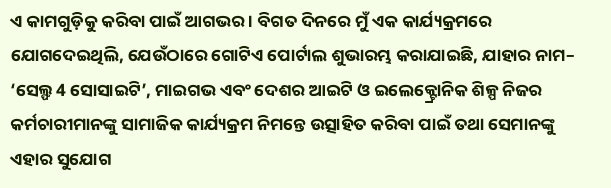ଏ କାମଗୁଡ଼ିକୁ କରିବା ପାଇଁ ଆଗଭର । ବିଗତ ଦିନରେ ମୁଁ ଏକ କାର୍ଯ୍ୟକ୍ରମରେ ଯୋଗଦେଇଥିଲି, ଯେଉଁଠାରେ ଗୋଟିଏ ପୋର୍ଟାଲ ଶୁଭାରମ୍ଭ କରାଯାଇଛି, ଯାହାର ନାମ– ‘ସେଲ୍ଫ 4 ସୋସାଇଟି’, ମାଇଗଭ ଏବଂ ଦେଶର ଆଇଟି ଓ ଇଲେକ୍ଟ୍ରୋନିକ ଶିଳ୍ପ ନିଜର କର୍ମଚାରୀମାନଙ୍କୁ ସାମାଜିକ କାର୍ଯ୍ୟକ୍ରମ ନିମନ୍ତେ ଉତ୍ସାହିତ କରିବା ପାଇଁ ତଥା ସେମାନଙ୍କୁ ଏହାର ସୁଯୋଗ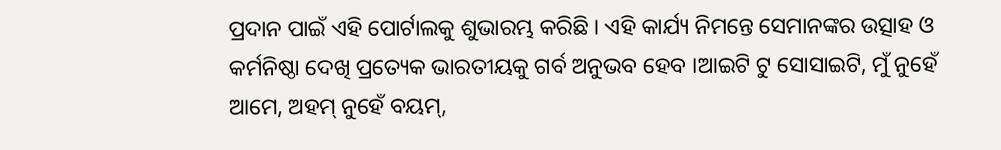ପ୍ରଦାନ ପାଇଁ ଏହି ପୋର୍ଟାଲକୁ ଶୁଭାରମ୍ଭ କରିଛି । ଏହି କାର୍ଯ୍ୟ ନିମନ୍ତେ ସେମାନଙ୍କର ଉତ୍ସାହ ଓ କର୍ମନିଷ୍ଠା ଦେଖି ପ୍ରତ୍ୟେକ ଭାରତୀୟକୁ ଗର୍ବ ଅନୁଭବ ହେବ ।ଆଇଟି ଟୁ ସୋସାଇଟି, ମୁଁ ନୁହେଁ ଆମେ, ଅହମ୍ ନୁହେଁ ବୟମ୍,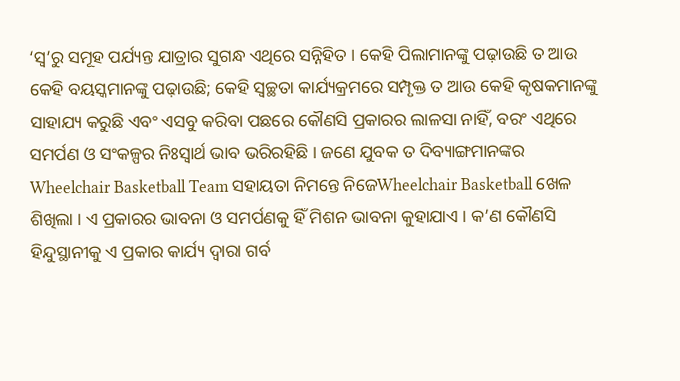‘ସ୍ୱ’ରୁ ସମୂହ ପର୍ଯ୍ୟନ୍ତ ଯାତ୍ରାର ସୁଗନ୍ଧ ଏଥିରେ ସନ୍ନିହିତ । କେହି ପିଲାମାନଙ୍କୁ ପଢ଼ାଉଛି ତ ଆଉ କେହି ବୟସ୍କମାନଙ୍କୁ ପଢ଼ାଉଛି; କେହି ସ୍ୱଚ୍ଛତା କାର୍ଯ୍ୟକ୍ରମରେ ସମ୍ପୃକ୍ତ ତ ଆଉ କେହି କୃଷକମାନଙ୍କୁ ସାହାଯ୍ୟ କରୁଛି ଏବଂ ଏସବୁ କରିବା ପଛରେ କୌଣସି ପ୍ରକାରର ଲାଳସା ନାହିଁ, ବରଂ ଏଥିରେ ସମର୍ପଣ ଓ ସଂକଳ୍ପର ନିଃସ୍ୱାର୍ଥ ଭାବ ଭରିରହିଛି । ଜଣେ ଯୁବକ ତ ଦିବ୍ୟାଙ୍ଗମାନଙ୍କର Wheelchair Basketball Team ସହାୟତା ନିମନ୍ତେ ନିଜେWheelchair Basketball ଖେଳ ଶିଖିଲା । ଏ ପ୍ରକାରର ଭାବନା ଓ ସମର୍ପଣକୁ ହିଁ ମିଶନ ଭାବନା କୁହାଯାଏ । କ’ଣ କୌଣସି ହିନ୍ଦୁସ୍ଥାନୀକୁ ଏ ପ୍ରକାର କାର୍ଯ୍ୟ ଦ୍ୱାରା ଗର୍ବ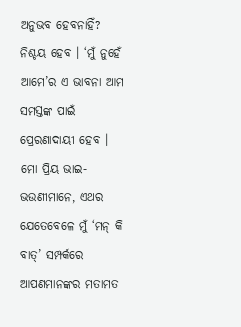ଅନୁଭବ ହେବନାହିଁ? ନିଶ୍ଚୟ ହେବ । ‘ମୁଁ ନୁହେଁ ଆମେ’ର ଏ ଭାବନା ଆମ ସମସ୍ତଙ୍କ ପାଇଁ ପ୍ରେରଣାଦାୟୀ ହେବ ।
ମୋ ପ୍ରିୟ ଭାଇ-ଭଉଣୀମାନେ, ଏଥର ଯେତେବେଳେ ମୁଁ ‘ମନ୍ କି ବାତ୍’ ସମ୍ପର୍କରେ ଆପଣମାନଙ୍କର ମତାମତ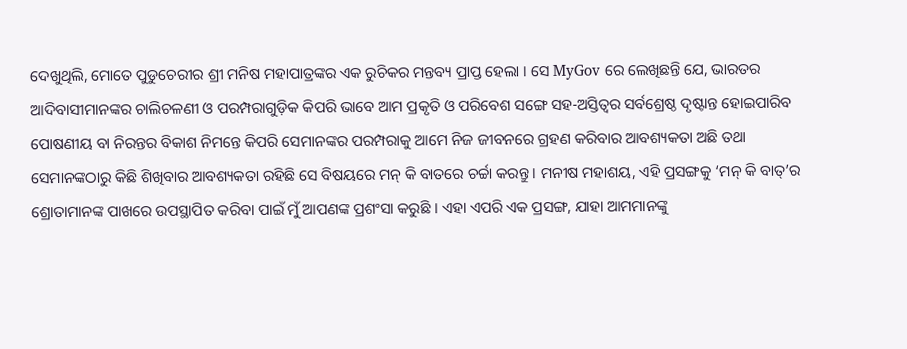ଦେଖୁଥିଲି, ମୋତେ ପୁଡୁଚେରୀର ଶ୍ରୀ ମନିଷ ମହାପାତ୍ରଙ୍କର ଏକ ରୁଚିକର ମନ୍ତବ୍ୟ ପ୍ରାପ୍ତ ହେଲା । ସେ MyGov ରେ ଲେଖିଛନ୍ତି ଯେ, ଭାରତର ଆଦିବାସୀମାନଙ୍କର ଚାଲିଚଳଣୀ ଓ ପରମ୍ପରାଗୁଡ଼ିକ କିପରି ଭାବେ ଆମ ପ୍ରକୃତି ଓ ପରିବେଶ ସଙ୍ଗେ ସହ-ଅସ୍ତିତ୍ୱର ସର୍ବଶ୍ରେଷ୍ଠ ଦୃଷ୍ଟାନ୍ତ ହୋଇପାରିବ ପୋଷଣୀୟ ବା ନିରନ୍ତର ବିକାଶ ନିମନ୍ତେ କିପରି ସେମାନଙ୍କର ପରମ୍ପରାକୁ ଆମେ ନିଜ ଜୀବନରେ ଗ୍ରହଣ କରିବାର ଆବଶ୍ୟକତା ଅଛି ତଥା ସେମାନଙ୍କଠାରୁ କିଛି ଶିଖିବାର ଆବଶ୍ୟକତା ରହିଛି ସେ ବିଷୟରେ ମନ୍ କି ବାତରେ ଚର୍ଚ୍ଚା କରନ୍ତୁ । ମନୀଷ ମହାଶୟ, ଏହି ପ୍ରସଙ୍ଗକୁ ‘ମନ୍ କି ବାତ୍’ର ଶ୍ରୋତାମାନଙ୍କ ପାଖରେ ଉପସ୍ଥାପିତ କରିବା ପାଇଁ ମୁଁ ଆପଣଙ୍କ ପ୍ରଶଂସା କରୁଛି । ଏହା ଏପରି ଏକ ପ୍ରସଙ୍ଗ, ଯାହା ଆମମାନଙ୍କୁ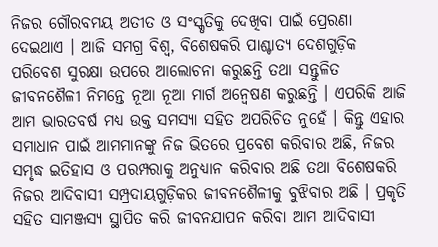ନିଜର ଗୌରବମୟ ଅତୀତ ଓ ସଂସ୍କୃତିକୁ ଦେଖିବା ପାଇଁ ପ୍ରେରଣା ଦେଇଥାଏ । ଆଜି ସମଗ୍ର ବିଶ୍ୱ, ବିଶେଷକରି ପାଶ୍ଚାତ୍ୟ ଦେଶଗୁଡ଼ିକ ପରିବେଶ ସୁରକ୍ଷା ଉପରେ ଆଲୋଚନା କରୁଛନ୍ତି ତଥା ସନ୍ତୁଳିତ ଜୀବନଶୈଳୀ ନିମନ୍ତେ ନୂଆ ନୂଆ ମାର୍ଗ ଅନ୍ୱେଷଣ କରୁଛନ୍ତି । ଏପରିକି ଆଜି ଆମ ଭାରତବର୍ଷ ମଧ୍ୟ ଉକ୍ତ ସମସ୍ୟା ସହିତ ଅପରିଚିତ ନୁହେଁ । କିନ୍ତୁ ଏହାର ସମାଧାନ ପାଇଁ ଆମମାନଙ୍କୁ ନିଜ ଭିତରେ ପ୍ରବେଶ କରିବାର ଅଛି, ନିଜର ସମୃଦ୍ଧ ଇତିହାସ ଓ ପରମ୍ପରାକୁ ଅନୁଧ୍ୟାନ କରିବାର ଅଛି ତଥା ବିଶେଷକରି ନିଜର ଆଦିବାସୀ ସମ୍ପ୍ରଦାୟଗୁଡ଼ିକର ଜୀବନଶୈଳୀକୁ ବୁଝିବାର ଅଛି । ପ୍ରକୃତି ସହିତ ସାମଞ୍ଜସ୍ୟ ସ୍ଥାପିତ କରି ଜୀବନଯାପନ କରିବା ଆମ ଆଦିବାସୀ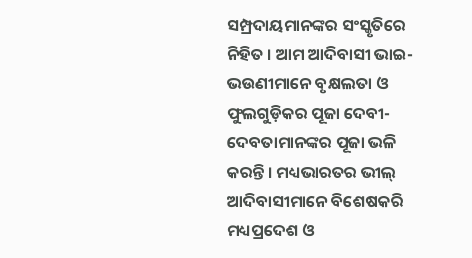ସମ୍ପ୍ରଦାୟମାନଙ୍କର ସଂସ୍କୃତିରେ ନିହିତ । ଆମ ଆଦିବାସୀ ଭାଇ-ଭଉଣୀମାନେ ବୃକ୍ଷଲତା ଓ ଫୁଲଗୁଡ଼ିକର ପୂଜା ଦେବୀ-ଦେବତାମାନଙ୍କର ପୂଜା ଭଳି କରନ୍ତି । ମଧ୍ୟଭାରତର ଭୀଲ୍ ଆଦିବାସୀମାନେ ବିଶେଷକରି ମଧ୍ୟପ୍ରଦେଶ ଓ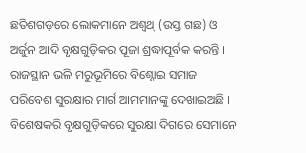ଛତିଶଗଡ଼ରେ ଲୋକମାନେ ଅଶ୍ୱଥ୍ (ଉସ୍ତ ଗଛ) ଓ ଅର୍ଜୁନ ଆଦି ବୃକ୍ଷଗୁଡ଼ିକର ପୂଜା ଶ୍ରଦ୍ଧାପୂର୍ବକ କରନ୍ତି । ରାଜସ୍ଥାନ ଭଳି ମରୁଭୂମିରେ ବିଶ୍ନୋଇ ସମାଜ ପରିବେଶ ସୁରକ୍ଷାର ମାର୍ଗ ଆମମାନଙ୍କୁ ଦେଖାଇଅଛି । ବିଶେଷକରି ବୃକ୍ଷଗୁଡ଼ିକରେ ସୁରକ୍ଷା ଦିଗରେ ସେମାନେ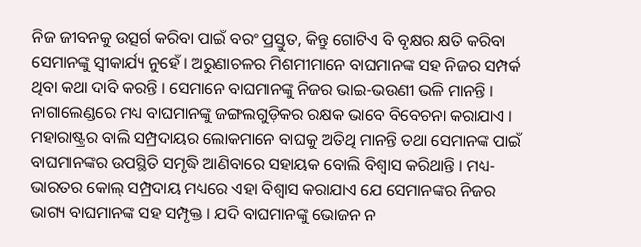ନିଜ ଜୀବନକୁ ଉତ୍ସର୍ଗ କରିବା ପାଇଁ ବରଂ ପ୍ରସ୍ତୁତ, କିନ୍ତୁ ଗୋଟିଏ ବି ବୃକ୍ଷର କ୍ଷତି କରିବା ସେମାନଙ୍କୁ ସ୍ୱୀକାର୍ଯ୍ୟ ନୁହେଁ । ଅରୁଣାଚଳର ମିଶମୀମାନେ ବାଘମାନଙ୍କ ସହ ନିଜର ସମ୍ପର୍କ ଥିବା କଥା ଦାବି କରନ୍ତି । ସେମାନେ ବାଘମାନଙ୍କୁ ନିଜର ଭାଇ-ଭଉଣୀ ଭଳି ମାନନ୍ତି । ନାଗାଲେଣ୍ଡରେ ମଧ୍ୟ ବାଘମାନଙ୍କୁ ଜଙ୍ଗଲଗୁଡ଼ିକର ରକ୍ଷକ ଭାବେ ବିବେଚନା କରାଯାଏ । ମହାରାଷ୍ଟ୍ରର ବାଲି ସମ୍ପ୍ରଦାୟର ଲୋକମାନେ ବାଘକୁ ଅତିଥି ମାନନ୍ତି ତଥା ସେମାନଙ୍କ ପାଇଁ ବାଘମାନଙ୍କର ଉପସ୍ଥିତି ସମୃଦ୍ଧି ଆଣିବାରେ ସହାୟକ ବୋଲି ବିଶ୍ୱାସ କରିଥାନ୍ତି । ମଧ୍ୟ-ଭାରତର କୋଲ୍ ସମ୍ପ୍ରଦାୟ ମଧ୍ୟରେ ଏହା ବିଶ୍ୱାସ କରାଯାଏ ଯେ ସେମାନଙ୍କର ନିଜର ଭାଗ୍ୟ ବାଘମାନଙ୍କ ସହ ସମ୍ପୃକ୍ତ । ଯଦି ବାଘମାନଙ୍କୁ ଭୋଜନ ନ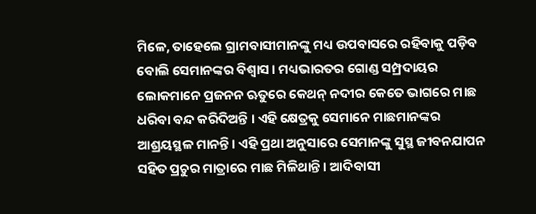ମିଳେ, ତାହେଲେ ଗ୍ରାମବାସୀମାନଙ୍କୁ ମଧ୍ୟ ଉପବାସରେ ରହିବାକୁ ପଡ଼ିବ ବୋଲି ସେମାନଙ୍କର ବିଶ୍ୱାସ । ମଧ୍ୟଭାରତର ଗୋଣ୍ଡ ସମ୍ପ୍ରଦାୟର ଲୋକମାନେ ପ୍ରଜନନ ଋତୁରେ କେଥନ୍ ନଦୀର କେତେ ଭାଗରେ ମାଛ ଧରିବା ବନ୍ଦ କରିଦିଅନ୍ତି । ଏହି କ୍ଷେତ୍ରକୁ ସେମାନେ ମାଛମାନଙ୍କର ଆଶ୍ରୟସ୍ଥଳ ମାନନ୍ତି । ଏହି ପ୍ରଥା ଅନୁସାରେ ସେମାନଙ୍କୁ ସୁସ୍ଥ ଜୀବନଯାପନ ସହିତ ପ୍ରଚୁର ମାତ୍ରାରେ ମାଛ ମିଳିଥାନ୍ତି । ଆଦିବାସୀ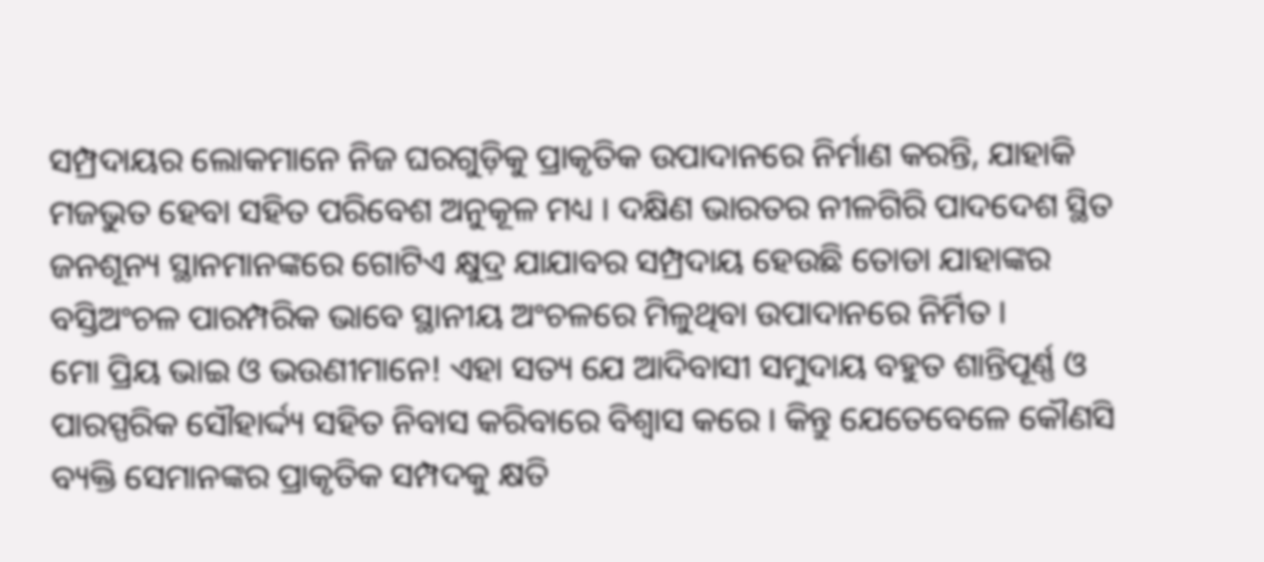ସମ୍ପ୍ରଦାୟର ଲୋକମାନେ ନିଜ ଘରଗୁଡ଼ିକୁ ପ୍ରାକୃତିକ ଉପାଦାନରେ ନିର୍ମାଣ କରନ୍ତି, ଯାହାକି ମଜଭୁତ ହେବା ସହିତ ପରିବେଶ ଅନୁକୂଳ ମଧ୍ୟ । ଦକ୍ଷିଣ ଭାରତର ନୀଳଗିରି ପାଦଦେଶ ସ୍ଥିତ ଜନଶୂନ୍ୟ ସ୍ଥାନମାନଙ୍କରେ ଗୋଟିଏ କ୍ଷୁଦ୍ର ଯାଯାବର ସମ୍ପ୍ରଦାୟ ହେଉଛି ତୋଡା ଯାହାଙ୍କର ବସ୍ତିଅଂଚଳ ପାରମ୍ପରିକ ଭାବେ ସ୍ଥାନୀୟ ଅଂଚଳରେ ମିଳୁଥିବା ଉପାଦାନରେ ନିର୍ମିତ ।
ମୋ ପ୍ରିୟ ଭାଇ ଓ ଭଉଣୀମାନେ! ଏହା ସତ୍ୟ ଯେ ଆଦିବାସୀ ସମୁଦାୟ ବହୁତ ଶାନ୍ତିପୂର୍ଣ୍ଣ ଓ ପାରସ୍ପରିକ ସୌହାର୍ଦ୍ଦ୍ୟ ସହିତ ନିବାସ କରିବାରେ ବିଶ୍ୱାସ କରେ । କିନ୍ତୁ ଯେତେବେଳେ କୌଣସି ବ୍ୟକ୍ତି ସେମାନଙ୍କର ପ୍ରାକୃତିକ ସମ୍ପଦକୁ କ୍ଷତି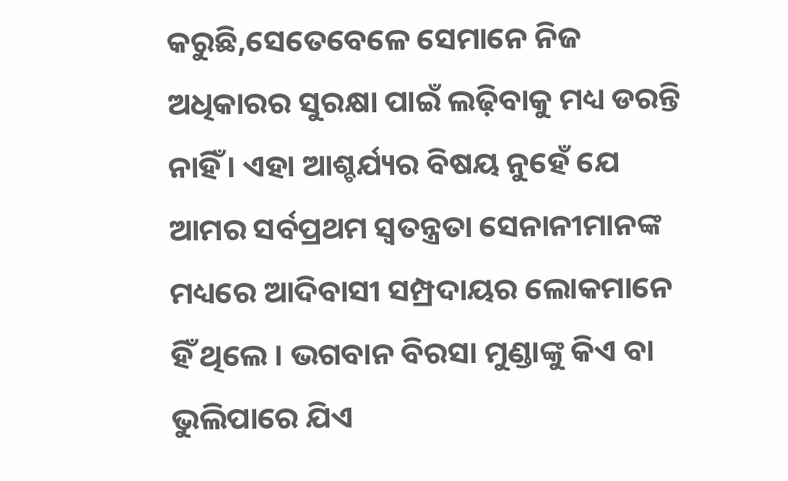କରୁଛି,ସେତେବେଳେ ସେମାନେ ନିଜ ଅଧିକାରର ସୁରକ୍ଷା ପାଇଁ ଲଢ଼ିବାକୁ ମଧ୍ୟ ଡରନ୍ତି ନାହିଁ । ଏହା ଆଶ୍ଚର୍ଯ୍ୟର ବିଷୟ ନୁହେଁ ଯେ ଆମର ସର୍ବପ୍ରଥମ ସ୍ୱତନ୍ତ୍ରତା ସେନାନୀମାନଙ୍କ ମଧ୍ୟରେ ଆଦିବାସୀ ସମ୍ପ୍ରଦାୟର ଲୋକମାନେ ହିଁ ଥିଲେ । ଭଗବାନ ବିରସା ମୁଣ୍ଡାଙ୍କୁ କିଏ ବା ଭୁଲିପାରେ ଯିଏ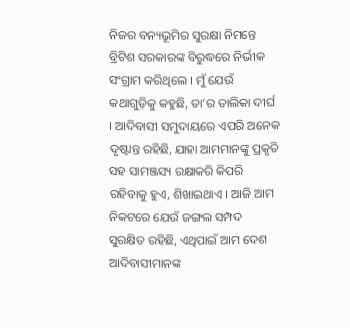ନିଜର ବନ୍ୟଭୂମିର ସୁରକ୍ଷା ନିମନ୍ତେ ବ୍ରିଟିଶ ସରକାରଙ୍କ ବିରୁଦ୍ଧରେ ନିର୍ଭୀକ ସଂଗ୍ରାମ କରିଥିଲେ । ମୁଁ ଯେଉଁ କଥାଗୁଡ଼ିକୁ କହୁଛି, ତା’ର ତାଲିକା ଦୀର୍ଘ । ଆଦିବାସୀ ସମୁଦାୟରେ ଏପରି ଅନେକ ଦୃଷ୍ଟାନ୍ତ ରହିଛି, ଯାହା ଆମମାନଙ୍କୁ ପ୍ରକୃତି ସହ ସାମଞ୍ଜସ୍ୟ ରକ୍ଷାକରି କିପରି ରହିବାକୁ ହୁଏ, ଶିଖାଇଥାଏ । ଆଜି ଆମ ନିକଟରେ ଯେଉଁ ଜଙ୍ଗଲ ସମ୍ପଦ ସୁରକ୍ଷିତ ରହିଛି, ଏଥିପାଇଁ ଆମ ଦେଶ ଆଦିବାସୀମାନଙ୍କ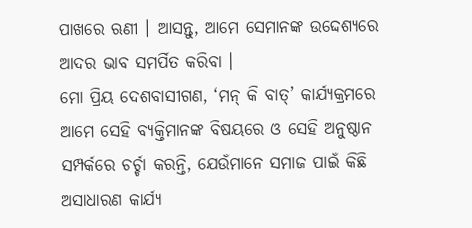ପାଖରେ ଋଣୀ । ଆସନ୍ତୁ, ଆମେ ସେମାନଙ୍କ ଉଦ୍ଦେଶ୍ୟରେ ଆଦର ଭାବ ସମର୍ପିତ କରିବା ।
ମୋ ପ୍ରିୟ ଦେଶବାସୀଗଣ, ‘ମନ୍ କି ବାତ୍’ କାର୍ଯ୍ୟକ୍ରମରେ ଆମେ ସେହି ବ୍ୟକ୍ତିମାନଙ୍କ ବିଷୟରେ ଓ ସେହି ଅନୁଷ୍ଠାନ ସମ୍ପର୍କରେ ଚର୍ଚ୍ଚା କରନ୍ତି, ଯେଉଁମାନେ ସମାଜ ପାଇଁ କିଛି ଅସାଧାରଣ କାର୍ଯ୍ୟ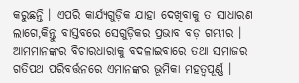କରୁଛନ୍ତି । ଏପରି କାର୍ଯ୍ୟଗୁଡ଼ିକ ଯାହା ଦେଖିବାକୁ ତ ସାଧାରଣ ଲାଗେ,କିନ୍ତୁ ବାସ୍ତବରେ ସେଗୁଡ଼ିକର ପ୍ରଭାବ ବଡ଼ ଗମ୍ଭୀର । ଆମମାନଙ୍କର ବିଚାରଧାରାକୁ ବଦଳାଇବାରେ ତଥା ସମାଜର ଗତିପଥ ପରିବର୍ତ୍ତନରେ ଏମାନଙ୍କର ଭୂମିକା ମହତ୍ୱପୂର୍ଣ୍ଣ ।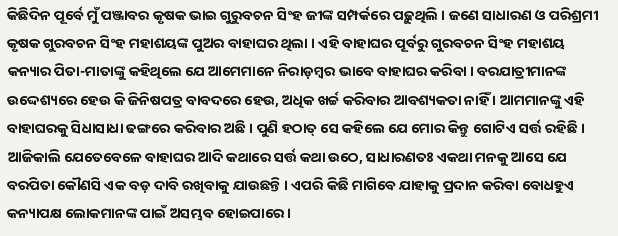କିଛିଦିନ ପୂର୍ବେ ମୁଁ ପଞ୍ଜାବର କୃଷକ ଭାଇ ଗୁରୁବଚନ ସିଂହ ଜୀଙ୍କ ସମ୍ପର୍କରେ ପଢ଼ୁଥିଲି । ଜଣେ ସାଧାରଣ ଓ ପରିଶ୍ରମୀ କୃଷକ ଗୁରବଚନ ସିଂହ ମହାଶୟଙ୍କ ପୁଅର ବାହାଘର ଥିଲା । ଏହି ବାହାଘର ପୂର୍ବରୁ ଗୁରବଚନ ସିଂହ ମହାଶୟ କନ୍ୟାର ପିତା-ମାତାଙ୍କୁ କହିଥିଲେ ଯେ ଆମେମାନେ ନିରାଡ଼ମ୍ବର ଭାବେ ବାହାଘର କରିବା । ବରଯାତ୍ରୀମାନଙ୍କ ଉଦ୍ଦେଶ୍ୟରେ ହେଉ କି ଜିନିଷପତ୍ର ବାବଦରେ ହେଉ, ଅଧିକ ଖର୍ଚ୍ଚ କରିବାର ଆବଶ୍ୟକତା ନାହିଁ । ଆମମାନଙ୍କୁ ଏହି ବାହାଘରକୁ ସିଧାସାଧା ଢଙ୍ଗରେ କରିବାର ଅଛି । ପୁଣି ହଠାତ୍ ସେ କହିଲେ ଯେ ମୋର କିନ୍ତୁ ଗୋଟିଏ ସର୍ତ୍ତ ରହିଛି । ଆଜିକାଲି ଯେତେବେଳେ ବାହାଘର ଆଦି କଥାରେ ସର୍ତ୍ତ କଥା ଉଠେ, ସାଧାରଣତଃ ଏକଥା ମନକୁ ଆସେ ଯେ ବରପିତା କୌଣସି ଏକ ବଡ଼ ଦାବି ରଖିବାକୁ ଯାଉଛନ୍ତି । ଏପରି କିଛି ମାଗିବେ ଯାହାକୁ ପ୍ରଦାନ କରିବା ବୋଧହୁଏ କନ୍ୟାପକ୍ଷ ଲୋକମାନଙ୍କ ପାଇଁ ଅସମ୍ଭବ ହୋଇପାରେ ।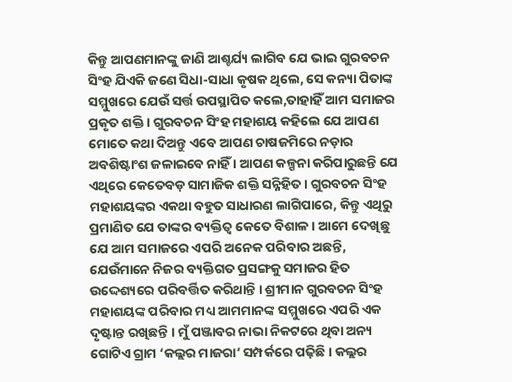କିନ୍ତୁ ଆପଣମାନଙ୍କୁ ଜାଣି ଆଶ୍ଚର୍ଯ୍ୟ ଲାଗିବ ଯେ ଭାଇ ଗୁରବଚନ ସିଂହ ଯିଏକି ଜଣେ ସିଧା-ସାଧା କୃଷକ ଥିଲେ, ସେ କନ୍ୟା ପିତାଙ୍କ ସମ୍ମୁଖରେ ଯେଉଁ ସର୍ତ୍ତ ଉପସ୍ଥାପିତ କଲେ,ତାହାହିଁ ଆମ ସମାଜର ପ୍ରକୃତ ଶକ୍ତି । ଗୁରବଚନ ସିଂହ ମହାଶୟ କହିଲେ ଯେ ଆପଣ ମୋତେ କଥା ଦିଅନ୍ତୁ ଏବେ ଆପଣ ଚାଷଜମିରେ ନଡ଼ାର ଅବଶିଷ୍ଟାଂଶ ଜଳାଇବେ ନାହିଁ । ଆପଣ କଳ୍ପନା କରିପାରୁଛନ୍ତି ଯେ ଏଥିରେ କେତେବଡ଼ ସାମାଜିକ ଶକ୍ତି ସନ୍ନିହିତ । ଗୁରବଚନ ସିଂହ ମହାଶୟଙ୍କର ଏକଥା ବହୁତ ସାଧାରଣ ଲାଗିପାରେ, କିନ୍ତୁ ଏଥିରୁ ପ୍ରମାଣିତ ଯେ ତାଙ୍କର ବ୍ୟକ୍ତିତ୍ୱ କେତେ ବିଶାଳ । ଆମେ ଦେଖିଛୁ ଯେ ଆମ ସମାଜରେ ଏପରି ଅନେକ ପରିବାର ଅଛନ୍ତି, ଯେଉଁମାନେ ନିଜର ବ୍ୟକ୍ତିଗତ ପ୍ରସଙ୍ଗକୁ ସମାଜର ହିତ ଉଦ୍ଦେଶ୍ୟରେ ପରିବର୍ତ୍ତିତ କରିଥାନ୍ତି । ଶ୍ରୀମାନ ଗୁରବଚନ ସିଂହ ମହାଶୟଙ୍କ ପରିବାର ମଧ୍ୟ ଆମମାନଙ୍କ ସମ୍ମୁଖରେ ଏପରି ଏକ ଦୃଷ୍ଟାନ୍ତ ରଖିଛନ୍ତି । ମୁଁ ପଞ୍ଜାବର ନାଭା ନିକଟରେ ଥିବା ଅନ୍ୟ ଗୋଟିଏ ଗ୍ରାମ ‘କଲ୍ଲର ମାଜରା’ ସମ୍ପର୍କରେ ପଢ଼ିଛି । କଲ୍ଲର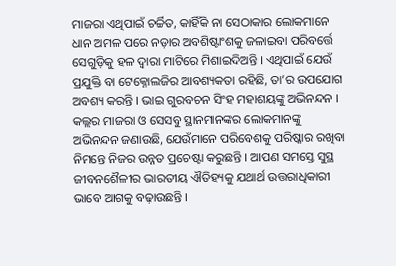ମାଜରା ଏଥିପାଇଁ ଚର୍ଚ୍ଚିତ, କାହିଁକି ନା ସେଠାକାର ଲୋକମାନେ ଧାନ ଅମଳ ପରେ ନଡ଼ାର ଅବଶିଷ୍ଟାଂଶକୁ ଜଳାଇବା ପରିବର୍ତ୍ତେ ସେଗୁଡ଼ିକୁ ହଳ ଦ୍ୱାରା ମାଟିରେ ମିଶାଇଦିଅନ୍ତି । ଏଥିପାଇଁ ଯେଉଁ ପ୍ରଯୁକ୍ତି ବା ଟେକ୍ନୋଲଜିର ଆବଶ୍ୟକତା ରହିଛି, ତା’ର ଉପଯୋଗ ଅବଶ୍ୟ କରନ୍ତି । ଭାଇ ଗୁରବଚନ ସିଂହ ମହାଶୟଙ୍କୁ ଅଭିନନ୍ଦନ । କଲ୍ଲର ମାଜରା ଓ ସେସବୁ ସ୍ଥାନମାନଙ୍କର ଲୋକମାନଙ୍କୁ ଅଭିନନ୍ଦନ ଜଣାଉଛି, ଯେଉଁମାନେ ପରିବେଶକୁ ପରିଷ୍କାର ରଖିବା ନିମନ୍ତେ ନିଜର ଉନ୍ନତ ପ୍ରଚେଷ୍ଟା କରୁଛନ୍ତି । ଆପଣ ସମସ୍ତେ ସୁସ୍ଥ ଜୀବନଶୈଳୀର ଭାରତୀୟ ଐତିହ୍ୟକୁ ଯଥାର୍ଥ ଉତ୍ତରାଧିକାରୀ ଭାବେ ଆଗକୁ ବଢ଼ାଉଛନ୍ତି ।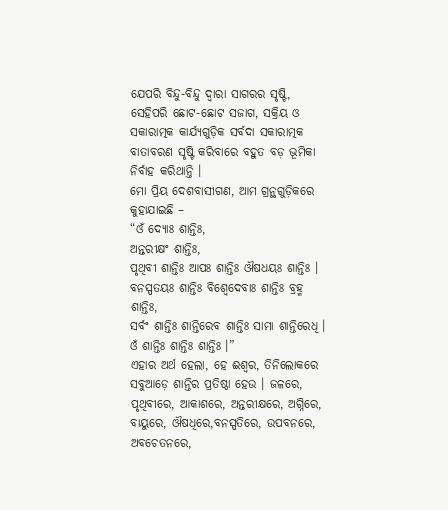ଯେପରି ବିନ୍ଦୁ-ବିନ୍ଦୁ ଦ୍ୱାରା ସାଗରର ସୃଷ୍ଟି, ସେହିପରି ଛୋଟ-ଛୋଟ ସଜାଗ, ସକ୍ରିୟ ଓ ସକାରାତ୍ମକ କାର୍ଯ୍ୟଗୁଡ଼ିକ ସର୍ବଦା ସକାରାତ୍ମକ ବାତାବରଣ ସୃଷ୍ଟି କରିବାରେ ବହୁତ ବଡ଼ ଭୂମିକା ନିର୍ବାହ କରିଥାନ୍ତି ।
ମୋ ପ୍ରିୟ ଦେଶବାସୀଗଣ, ଆମ ଗ୍ରନ୍ଥଗୁଡ଼ିକରେ କୁହାଯାଇଛି –
“ଓଁ ଦ୍ୟୋଃ ଶାନ୍ତିଃ,
ଅନ୍ତରୀକ୍ଷଂ ଶାନ୍ତିଃ,
ପୃଥିବୀ ଶାନ୍ତିଃ ଆପଃ ଶାନ୍ତିଃ ଔଷଧୟଃ ଶାନ୍ତିଃ ।
ବନସ୍ପତୟଃ ଶାନ୍ତିଃ ବିଶ୍ୱେଦେବାଃ ଶାନ୍ତିଃ ବ୍ରହ୍ମ ଶାନ୍ତିଃ,
ସର୍ବଂ ଶାନ୍ତିଃ ଶାନ୍ତିରେବ ଶାନ୍ତିଃ ସାମା ଶାନ୍ତିରେଧି ।
ଓଁ ଶାନ୍ତିଃ ଶାନ୍ତିଃ ଶାନ୍ତିଃ ।”
ଏହାର ଅର୍ଥ ହେଲା, ହେ ଈଶ୍ୱର, ତିନିଲୋକରେ ସବୁଆଡ଼େ ଶାନ୍ତିର ପ୍ରତିଷ୍ଠା ହେଉ । ଜଳରେ, ପୃଥିବୀରେ, ଆକାଶରେ, ଅନ୍ତରୀକ୍ଷରେ, ଅଗ୍ନିରେ, ବାୟୁରେ, ଔଷଧିରେ,ବନସ୍ପତିରେ, ଉପବନରେ, ଅବଚେତନରେ,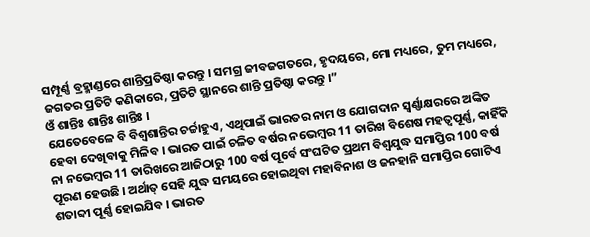ସମ୍ପୂର୍ଣ୍ଣ ବ୍ରହ୍ମାଣ୍ଡରେ ଶାନ୍ତିପ୍ରତିଷ୍ଠା କରନ୍ତୁ । ସମଗ୍ର ଜୀବଜଗତରେ, ହୃଦୟରେ, ମୋ ମଧ୍ୟରେ, ତୁମ ମଧ୍ୟରେ, ଜଗତର ପ୍ରତିଟି କଣିକାରେ, ପ୍ରତିଟି ସ୍ଥାନରେ ଶାନ୍ତି ପ୍ରତିଷ୍ଠା କରନ୍ତୁ ।”
ଓଁ ଶାନ୍ତିଃ ଶାନ୍ତିଃ ଶାନ୍ତିଃ ।
ଯେତେବେଳେ ବି ବିଶ୍ୱଶାନ୍ତିର ଚର୍ଚ୍ଚାହୁଏ, ଏଥିପାଇଁ ଭାରତର ନାମ ଓ ଯୋଗଦାନ ସ୍ୱର୍ଣ୍ଣାକ୍ଷରରେ ଅଙ୍କିତ ହେବା ଦେଖିବାକୁ ମିଳିବ । ଭାରତ ପାଇଁ ଚଳିତ ବର୍ଷର ନଭେମ୍ବର 11 ତାରିଖ ବିଶେଷ ମହତ୍ୱପୂର୍ଣ୍ଣ, କାହିଁକି ନା ନଭେମ୍ବର 11 ତାରିଖରେ ଆଜିଠାରୁ 100 ବର୍ଷ ପୂର୍ବେ ସଂଘଟିତ ପ୍ରଥମ ବିଶ୍ୱଯୁଦ୍ଧ ସମାପ୍ତିର 100 ବର୍ଷ ପୂରଣ ହେଉଛି । ଅର୍ଥାତ୍ ସେହି ଯୁଦ୍ଧ ସମୟରେ ହୋଇଥିବା ମହାବିନାଶ ଓ ଜନହାନି ସମାପ୍ତିର ଗୋଟିଏ ଶତାବ୍ଦୀ ପୂର୍ଣ୍ଣ ହୋଇଯିବ । ଭାରତ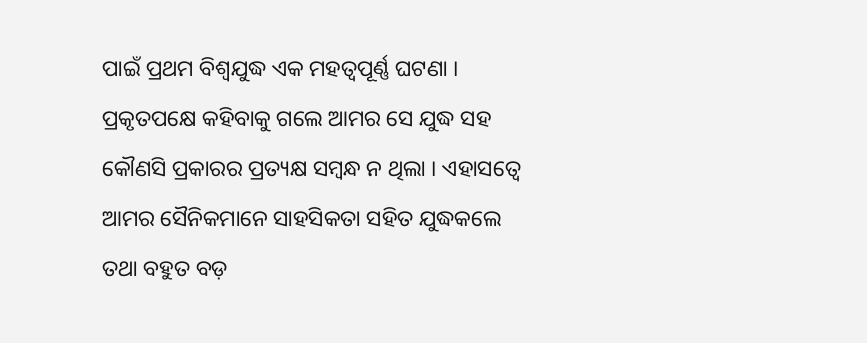ପାଇଁ ପ୍ରଥମ ବିଶ୍ୱଯୁଦ୍ଧ ଏକ ମହତ୍ୱପୂର୍ଣ୍ଣ ଘଟଣା । ପ୍ରକୃତପକ୍ଷେ କହିବାକୁ ଗଲେ ଆମର ସେ ଯୁଦ୍ଧ ସହ କୌଣସି ପ୍ରକାରର ପ୍ରତ୍ୟକ୍ଷ ସମ୍ବନ୍ଧ ନ ଥିଲା । ଏହାସତ୍ୱେ ଆମର ସୈନିକମାନେ ସାହସିକତା ସହିତ ଯୁଦ୍ଧକଲେ ତଥା ବହୁତ ବଡ଼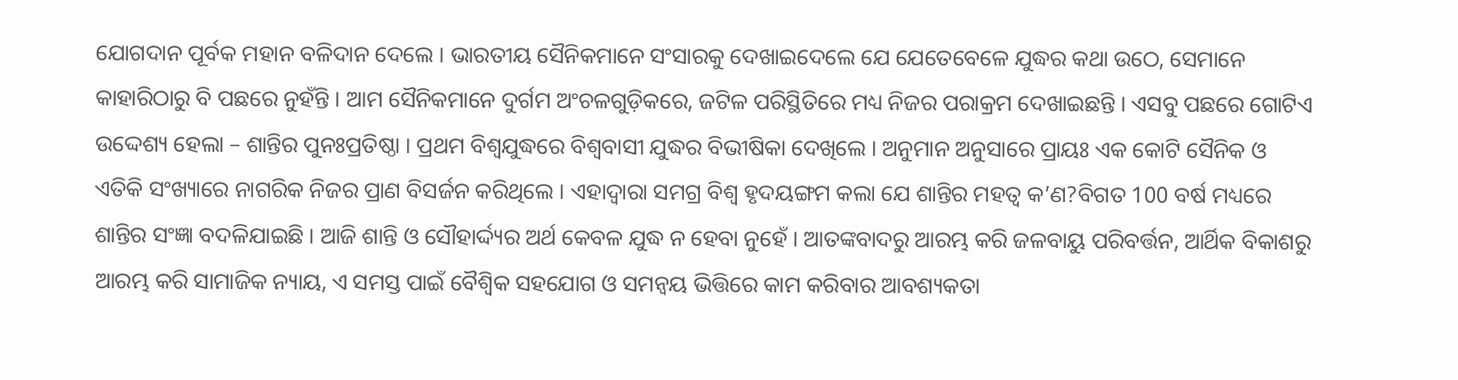ଯୋଗଦାନ ପୂର୍ବକ ମହାନ ବଳିଦାନ ଦେଲେ । ଭାରତୀୟ ସୈନିକମାନେ ସଂସାରକୁ ଦେଖାଇଦେଲେ ଯେ ଯେତେବେଳେ ଯୁଦ୍ଧର କଥା ଉଠେ, ସେମାନେ କାହାରିଠାରୁ ବି ପଛରେ ନୁହଁନ୍ତି । ଆମ ସୈନିକମାନେ ଦୁର୍ଗମ ଅଂଚଳଗୁଡ଼ିକରେ, ଜଟିଳ ପରିସ୍ଥିତିରେ ମଧ୍ୟ ନିଜର ପରାକ୍ରମ ଦେଖାଇଛନ୍ତି । ଏସବୁ ପଛରେ ଗୋଟିଏ ଉଦ୍ଦେଶ୍ୟ ହେଲା – ଶାନ୍ତିର ପୁନଃପ୍ରତିଷ୍ଠା । ପ୍ରଥମ ବିଶ୍ୱଯୁଦ୍ଧରେ ବିଶ୍ୱବାସୀ ଯୁଦ୍ଧର ବିଭୀଷିକା ଦେଖିଲେ । ଅନୁମାନ ଅନୁସାରେ ପ୍ରାୟଃ ଏକ କୋଟି ସୈନିକ ଓ ଏତିକି ସଂଖ୍ୟାରେ ନାଗରିକ ନିଜର ପ୍ରାଣ ବିସର୍ଜନ କରିଥିଲେ । ଏହାଦ୍ୱାରା ସମଗ୍ର ବିଶ୍ୱ ହୃଦୟଙ୍ଗମ କଲା ଯେ ଶାନ୍ତିର ମହତ୍ୱ କ’ଣ?ବିଗତ 100 ବର୍ଷ ମଧ୍ୟରେ ଶାନ୍ତିର ସଂଜ୍ଞା ବଦଳିଯାଇଛି । ଆଜି ଶାନ୍ତି ଓ ସୌହାର୍ଦ୍ଦ୍ୟର ଅର୍ଥ କେବଳ ଯୁଦ୍ଧ ନ ହେବା ନୁହେଁ । ଆତଙ୍କବାଦରୁ ଆରମ୍ଭ କରି ଜଳବାୟୁ ପରିବର୍ତ୍ତନ, ଆର୍ଥିକ ବିକାଶରୁ ଆରମ୍ଭ କରି ସାମାଜିକ ନ୍ୟାୟ, ଏ ସମସ୍ତ ପାଇଁ ବୈଶ୍ୱିକ ସହଯୋଗ ଓ ସମନ୍ୱୟ ଭିତ୍ତିରେ କାମ କରିବାର ଆବଶ୍ୟକତା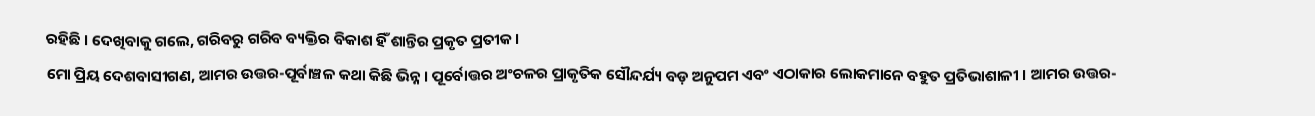ରହିଛି । ଦେଖିବାକୁ ଗଲେ, ଗରିବରୁ ଗରିବ ବ୍ୟକ୍ତିର ବିକାଶ ହିଁ ଶାନ୍ତିର ପ୍ରକୃତ ପ୍ରତୀକ ।
ମୋ ପ୍ରିୟ ଦେଶବାସୀଗଣ, ଆମର ଉତ୍ତର-ପୂର୍ବାଞ୍ଚଳ କଥା କିଛି ଭିନ୍ନ । ପୂର୍ବୋତ୍ତର ଅଂଚଳର ପ୍ରାକୃତିକ ସୌନ୍ଦର୍ଯ୍ୟ ବଡ଼ ଅନୁପମ ଏବଂ ଏଠାକାର ଲୋକମାନେ ବହୁତ ପ୍ରତିଭାଶାଳୀ । ଆମର ଉତ୍ତର-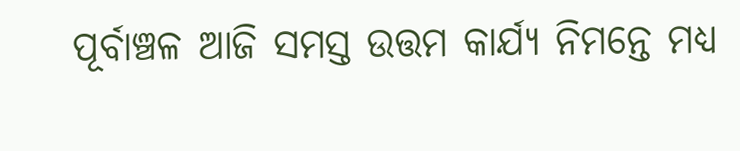ପୂର୍ବାଞ୍ଚଳ ଆଜି ସମସ୍ତ ଉତ୍ତମ କାର୍ଯ୍ୟ ନିମନ୍ତେ ମଧ୍ୟ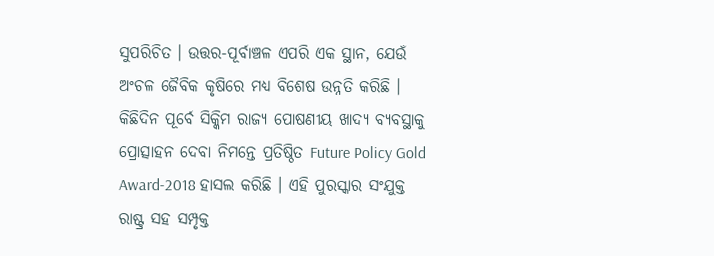ସୁପରିଚିତ । ଉତ୍ତର-ପୂର୍ବାଞ୍ଚଳ ଏପରି ଏକ ସ୍ଥାନ, ଯେଉଁ ଅଂଚଳ ଜୈବିକ କୃଷିରେ ମଧ୍ୟ ବିଶେଷ ଉନ୍ନତି କରିଛି । କିଛିଦିନ ପୂର୍ବେ ସିକ୍କିମ ରାଜ୍ୟ ପୋଷଣୀୟ ଖାଦ୍ୟ ବ୍ୟବସ୍ଥାକୁ ପ୍ରୋତ୍ସାହନ ଦେବା ନିମନ୍ତେ ପ୍ରତିଷ୍ଠିତ Future Policy Gold Award-2018 ହାସଲ କରିଛି । ଏହି ପୁରସ୍କାର ସଂଯୁକ୍ତ ରାଷ୍ଟ୍ର ସହ ସମ୍ପୃକ୍ତ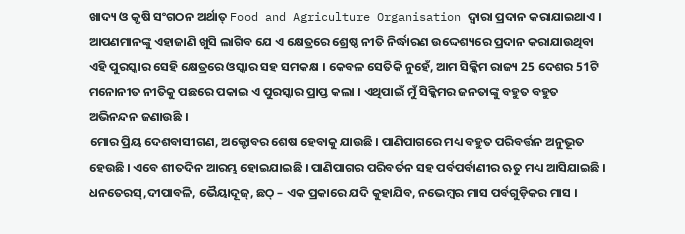ଖାଦ୍ୟ ଓ କୃଷି ସଂଗଠନ ଅର୍ଥାତ୍ Food and Agriculture Organisation ଦ୍ୱାରା ପ୍ରଦାନ କରାଯାଇଥାଏ । ଆପଣମାନଙ୍କୁ ଏହାଜାଣି ଖୁସି ଲାଗିବ ଯେ ଏ କ୍ଷେତ୍ରରେ ଶ୍ରେଷ୍ଠ ନୀତି ନିର୍ଦ୍ଧାରଣ ଉଦ୍ଦେଶ୍ୟରେ ପ୍ରଦାନ କରାଯାଉଥିବା ଏହି ପୁରସ୍କାର ସେହି କ୍ଷେତ୍ରରେ ଓସ୍କାର ସହ ସମକକ୍ଷ । କେବଳ ସେତିକି ନୁହେଁ, ଆମ ସିକ୍କିମ ରାଜ୍ୟ 25 ଦେଶର 51ଟି ମନୋନୀତ ନୀତିକୁ ପଛରେ ପକାଇ ଏ ପୁରସ୍କାର ପ୍ରାପ୍ତ କଲା । ଏଥିପାଇଁ ମୁଁ ସିକ୍କିମର ଜନତାଙ୍କୁ ବହୁତ ବହୁତ ଅଭିନନ୍ଦନ ଜଣାଉଛି ।
ମୋର ପ୍ରିୟ ଦେଶବାସୀଗଣ, ଅକ୍ଟୋବର ଶେଷ ହେବାକୁ ଯାଉଛି । ପାଣିପାଗରେ ମଧ୍ୟ ବହୁତ ପରିବର୍ତ୍ତନ ଅନୁଭୂତ ହେଉଛି । ଏବେ ଶୀତଦିନ ଆରମ୍ଭ ହୋଇଯାଇଛି । ପାଣିପାଗର ପରିବର୍ତନ ସହ ପର୍ବପର୍ବାଣୀର ଋତୁ ମଧ୍ୟ ଆସିଯାଇଛି । ଧନତେରସ୍,ଦୀପାବଳି, ଭୈୟାଦୂଜ୍, ଛଠ୍ – ଏକ ପ୍ରକାରେ ଯଦି କୁହାଯିବ, ନଭେମ୍ବର ମାସ ପର୍ବଗୁଡ଼ିକର ମାସ ।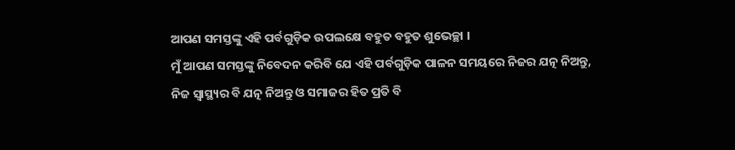ଆପଣ ସମସ୍ତଙ୍କୁ ଏହି ପର୍ବଗୁଡ଼ିକ ଉପଲକ୍ଷେ ବହୁତ ବହୁତ ଶୁଭେଚ୍ଛା ।
ମୁଁ ଆପଣ ସମସ୍ତଙ୍କୁ ନିବେଦନ କରିବି ଯେ ଏହି ପର୍ବଗୁଡ଼ିକ ପାଳନ ସମୟରେ ନିଜର ଯତ୍ନ ନିଅନ୍ତୁ, ନିଜ ସ୍ୱାସ୍ଥ୍ୟର ବି ଯତ୍ନ ନିଅନ୍ତୁ ଓ ସମାଜର ହିତ ପ୍ରତି ବି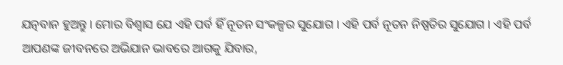ଯତ୍ନବାନ ହୁଅନ୍ତୁ । ମୋର ବିଶ୍ୱାସ ଯେ ଏହି ପର୍ବ ହିଁ ନୂତନ ସଂକଳ୍ପର ସୁଯୋଗ । ଏହି ପର୍ବ ନୂତନ ନିଷ୍ପତିର ସୁଯୋଗ । ଏହି ପର୍ବ ଆପଣଙ୍କ ଜୀବନରେ ଅଭିଯାନ ଭାବରେ ଆଗକୁ ଯିବାର,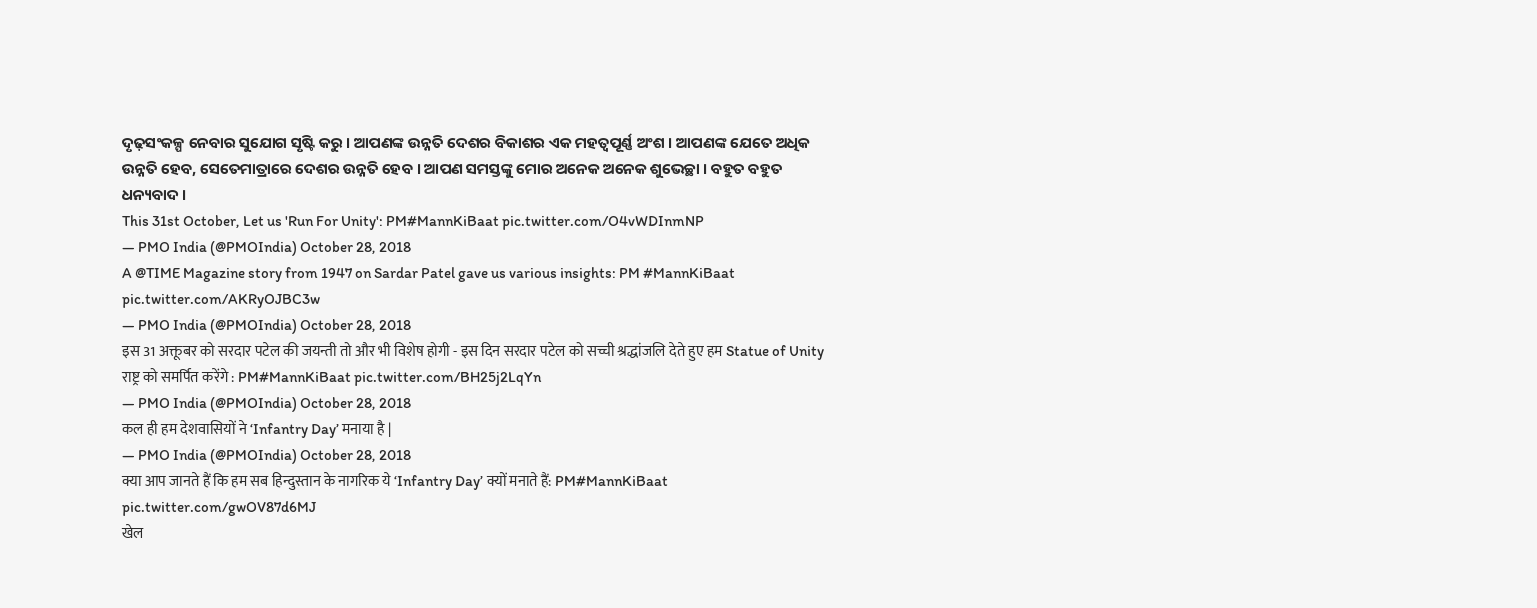ଦୃଢ଼ସଂକଳ୍ପ ନେବାର ସୁଯୋଗ ସୃଷ୍ଟି କରୁ । ଆପଣଙ୍କ ଉନ୍ନତି ଦେଶର ବିକାଶର ଏକ ମହତ୍ୱପୂର୍ଣ୍ଣ ଅଂଶ । ଆପଣଙ୍କ ଯେତେ ଅଧିକ ଉନ୍ନତି ହେବ, ସେତେମାତ୍ରାରେ ଦେଶର ଉନ୍ନତି ହେବ । ଆପଣ ସମସ୍ତଙ୍କୁ ମୋର ଅନେକ ଅନେକ ଶୁଭେଚ୍ଛା । ବହୁତ ବହୁତ ଧନ୍ୟବାଦ ।
This 31st October, Let us 'Run For Unity': PM#MannKiBaat pic.twitter.com/O4vWDInmNP
— PMO India (@PMOIndia) October 28, 2018
A @TIME Magazine story from 1947 on Sardar Patel gave us various insights: PM #MannKiBaat pic.twitter.com/AKRyOJBC3w
— PMO India (@PMOIndia) October 28, 2018
इस 31 अक्तूबर को सरदार पटेल की जयन्ती तो और भी विशेष होगी - इस दिन सरदार पटेल को सच्ची श्रद्धांजलि देते हुए हम Statue of Unity राष्ट्र को समर्पित करेंगे : PM#MannKiBaat pic.twitter.com/BH25j2LqYn
— PMO India (@PMOIndia) October 28, 2018
कल ही हम देशवासियों ने ‘Infantry Day’ मनाया है |
— PMO India (@PMOIndia) October 28, 2018
क्या आप जानते हैं कि हम सब हिन्दुस्तान के नागरिक ये ‘Infantry Day’ क्यों मनाते हैं: PM#MannKiBaat pic.twitter.com/gwOV87d6MJ
खेल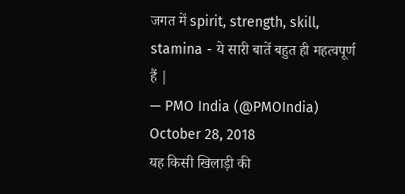जगत में spirit, strength, skill, stamina - ये सारी बातें बहुत ही महत्वपूर्ण हैं |
— PMO India (@PMOIndia) October 28, 2018
यह किसी खिलाड़ी की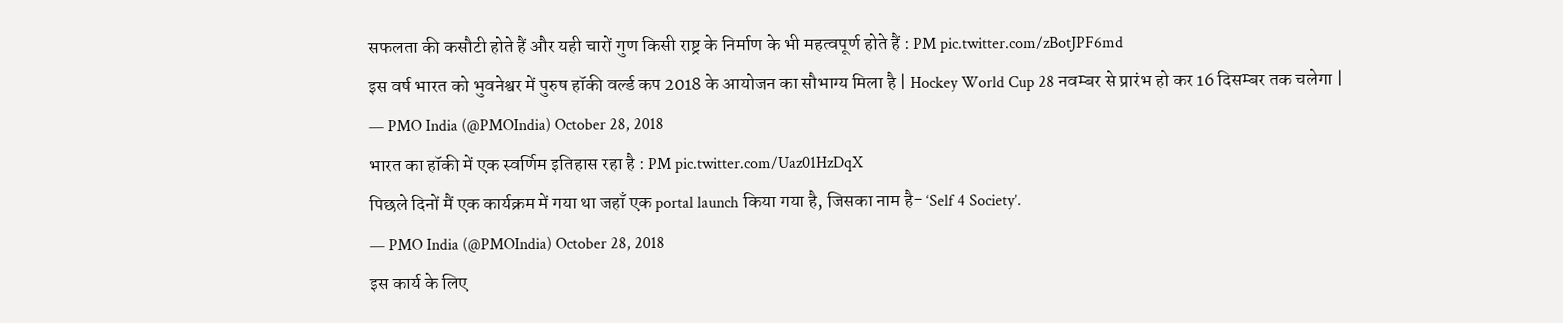सफलता की कसौटी होते हैं और यही चारों गुण किसी राष्ट्र के निर्माण के भी महत्वपूर्ण होते हैं : PM pic.twitter.com/zBotJPF6md
इस वर्ष भारत को भुवनेश्वर में पुरुष हॉकी वर्ल्ड कप 2018 के आयोजन का सौभाग्य मिला है | Hockey World Cup 28 नवम्बर से प्रारंभ हो कर 16 दिसम्बर तक चलेगा |
— PMO India (@PMOIndia) October 28, 2018
भारत का हॉकी में एक स्वर्णिम इतिहास रहा है : PM pic.twitter.com/Uaz01HzDqX
पिछले दिनों मैं एक कार्यक्रम में गया था जहाँ एक portal launch किया गया है, जिसका नाम है- ‘Self 4 Society’.
— PMO India (@PMOIndia) October 28, 2018
इस कार्य के लिए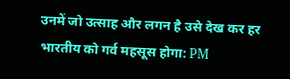उनमें जो उत्साह और लगन है उसे देख कर हर भारतीय को गर्व महसूस होगा: PM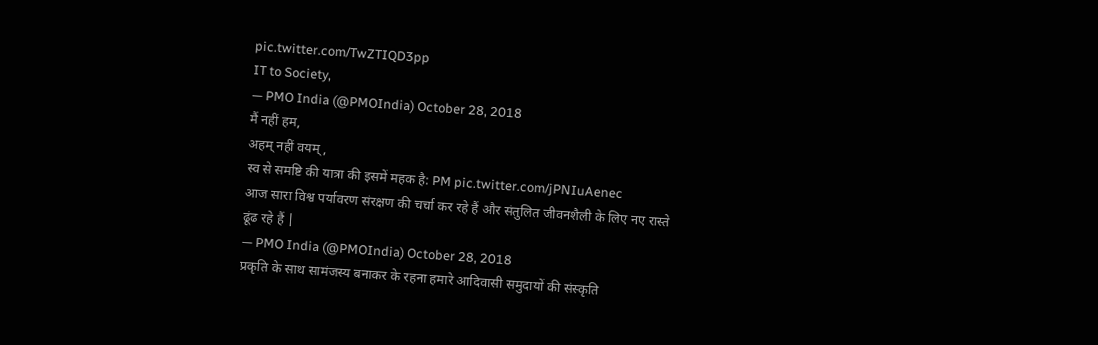pic.twitter.com/TwZTIQD3pp
IT to Society,
— PMO India (@PMOIndia) October 28, 2018
मैं नहीं हम,
अहम् नहीं वयम्,
स्व से समष्टि की यात्रा की इसमें महक है: PM pic.twitter.com/jPNIuAenec
आज सारा विश्व पर्यावरण संरक्षण की चर्चा कर रहे हैं और संतुलित जीवनशैली के लिए नए रास्ते ढूंढ रहे हैं |
— PMO India (@PMOIndia) October 28, 2018
प्रकृति के साथ सामंजस्य बनाकर के रहना हमारे आदिवासी समुदायों की संस्कृति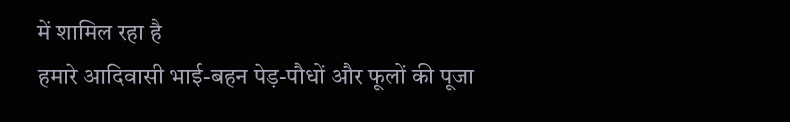में शामिल रहा है
हमारे आदिवासी भाई-बहन पेड़-पौधों और फूलों की पूजा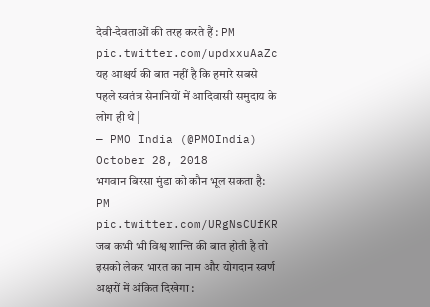देवी-देवताओं की तरह करते हैं : PM pic.twitter.com/updxxuAaZc
यह आश्चर्य की बात नहीं है कि हमारे सबसे पहले स्वतंत्र सेनानियों में आदिवासी समुदाय के लोग ही थे |
— PMO India (@PMOIndia) October 28, 2018
भगवान बिरसा मुंडा को कौन भूल सकता है: PM pic.twitter.com/URgNsCUfKR
जब कभी भी विश्व शान्ति की बात होती है तो इसको लेकर भारत का नाम और योगदान स्वर्ण अक्षरों में अंकित दिखेगा :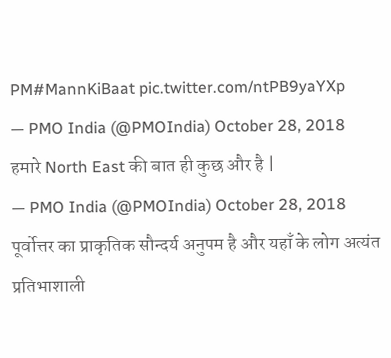PM#MannKiBaat pic.twitter.com/ntPB9yaYXp
— PMO India (@PMOIndia) October 28, 2018
हमारे North East की बात ही कुछ और है |
— PMO India (@PMOIndia) October 28, 2018
पूर्वोत्तर का प्राकृतिक सौन्दर्य अनुपम है और यहाँ के लोग अत्यंत प्रतिभाशाली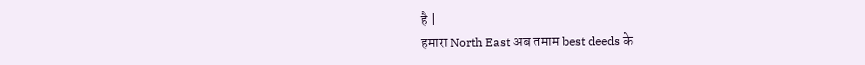है |
हमारा North East अब तमाम best deeds के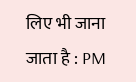लिए भी जाना जाता है : PM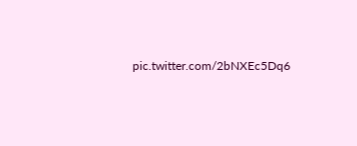pic.twitter.com/2bNXEc5Dq6